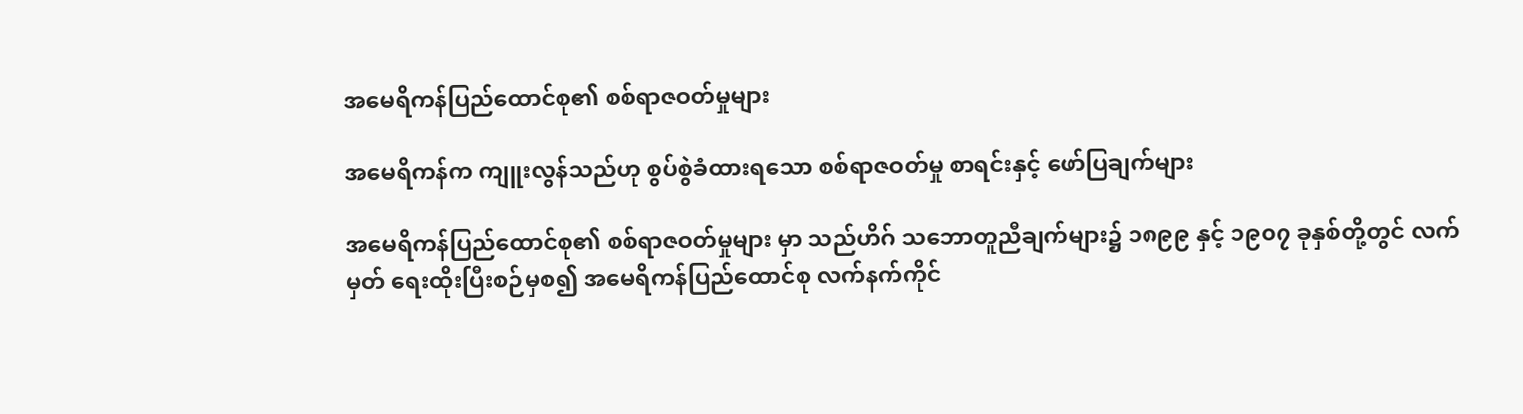အမေရိကန်ပြည်ထောင်စု၏ စစ်ရာဇဝတ်မှုများ

အမေရိကန်က ကျူးလွန်သည်ဟု စွပ်စွဲခံထားရသော စစ်ရာဇဝတ်မှု စာရင်းနှင့် ဖော်ပြချက်များ

အမေရိကန်ပြည်ထောင်စု၏ စစ်ရာဇဝတ်မှုများ မှာ သည်ဟိဂ် သဘောတူညီချက်များ၌ ၁၈၉၉ နှင့် ၁၉၀၇ ခုနှစ်တို့တွင် လက်မှတ် ရေးထိုးပြီးစဉ်မှစ၍ အမေရိကန်ပြည်ထောင်စု လက်နက်ကိုင်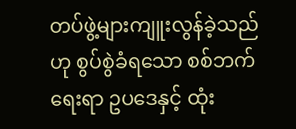တပ်ဖွဲ့များကျူးလွန်ခဲ့သည်ဟု စွပ်စွဲခံရသော စစ်ဘက်ရေးရာ ဥပဒေနှင့် ထုံး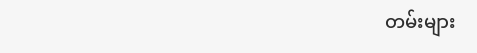တမ်းများ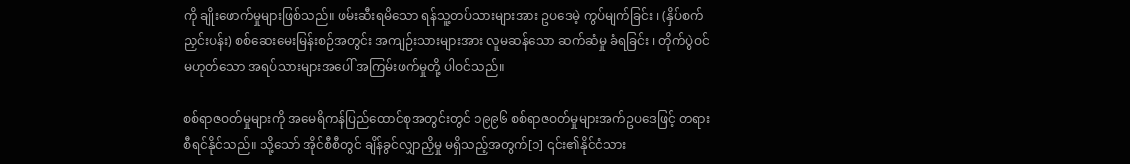ကို ချိုးဖောက်မှုများဖြစ်သည်။ ဖမ်းဆီးရမိသော ရန်သူ့တပ်သားများအား ဥပဒေမဲ့ ကွပ်မျက်ခြင်း ၊ (နှိပ်စက်ညှင်းပန်း) စစ်ဆေးမေးမြန်းစဉ်အတွင်း အကျဉ်းသားများအား လူမဆန်သော ဆက်ဆံမှု ခံရခြင်း ၊ တိုက်ပွဲဝင် မဟုတ်သော အရပ်သားများအပေါ် အကြမ်းဖက်မှုတို့ ပါဝင်သည်။

စစ်ရာဇဝတ်မှုများကို အမေရိကန်ပြည်ထောင်စုအတွင်းတွင် ၁၉၉၆ စစ်ရာဇဝတ်မှုများအက်ဥပဒေဖြင့် တရားစီရင်နိုင်သည်။ သို့သော် အိုင်စီစီတွင် ချိန်ခွင်လျှာညှိမှု မရှိသည့်အတွက်[၁] ၎င်း၏နိုင်ငံသား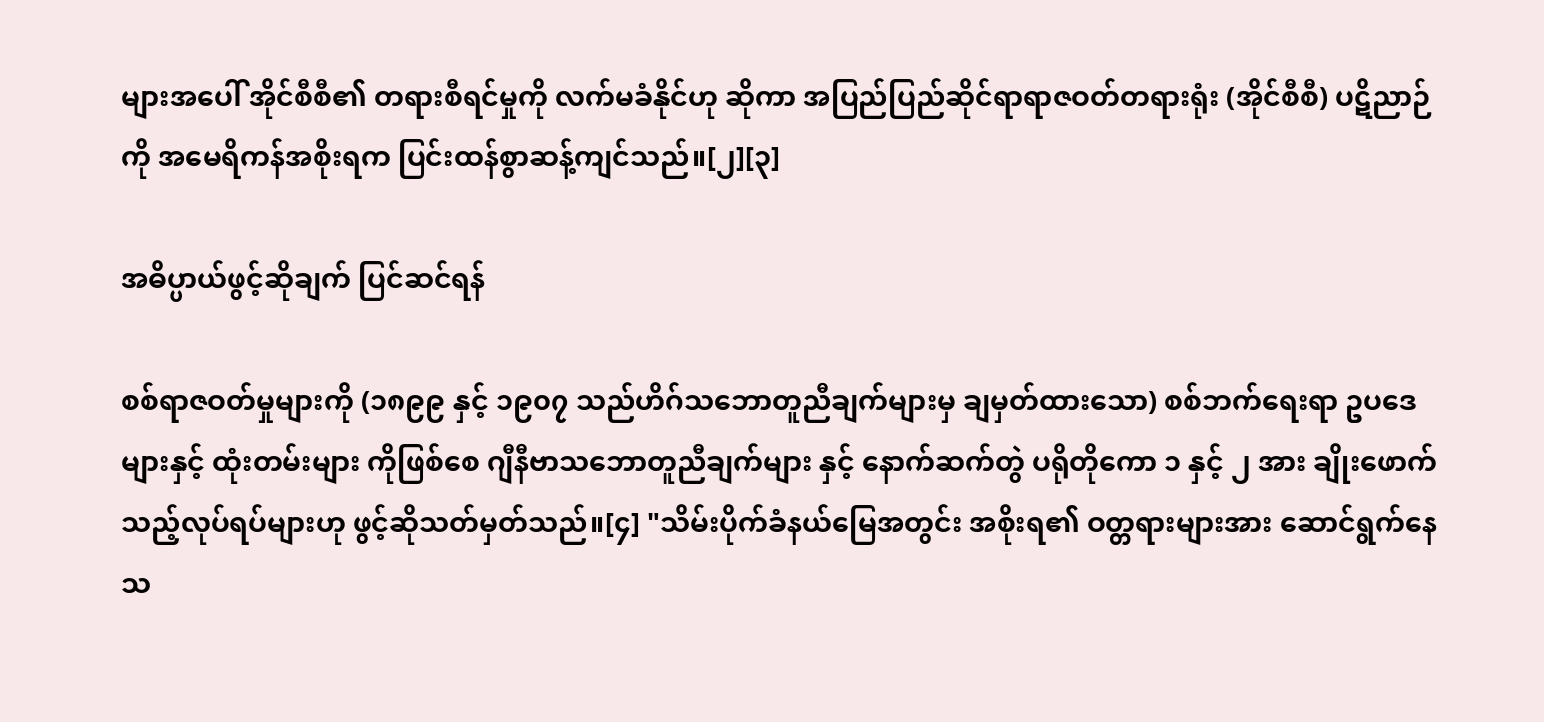များအပေါ် အိုင်စီစီ၏ တရားစီရင်မှုကို လက်မခံနိုင်ဟု ဆိုကာ အပြည်ပြည်ဆိုင်ရာရာဇဝတ်တရားရုံး (အိုင်စီစီ) ပဋိညာဉ်ကို အမေရိကန်အစိုးရက ပြင်းထန်စွာဆန့်ကျင်သည်။[၂][၃]

အဓိပ္ပာယ်ဖွင့်ဆိုချက် ပြင်ဆင်ရန်

စစ်ရာဇဝတ်မှုများကို (၁၈၉၉ နှင့် ၁၉၀၇ သည်ဟိဂ်သဘောတူညီချက်များမှ ချမှတ်ထားသော) စစ်ဘက်ရေးရာ ဥပဒေများနှင့် ထုံးတမ်းများ ကိုဖြစ်စေ ဂျီနီဗာသဘောတူညီချက်များ နှင့် နောက်ဆက်တွဲ ပရိုတိုကော ၁ နှင့် ၂ အား ချိုးဖောက်သည့်လုပ်ရပ်များဟု ဖွင့်ဆိုသတ်မှတ်သည်။[၄] "သိမ်းပိုက်ခံနယ်မြေအတွင်း အစိုးရ၏ ဝတ္တရားများအား ဆောင်ရွက်နေသ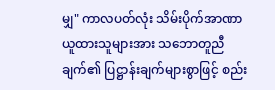မျှ" ကာလပတ်လုံး သိမ်းပိုက်အာဏာယူထားသူများအား သဘောတူညီချက်၏ ပြဋ္ဌာန်းချက်များစွာဖြင့် စည်း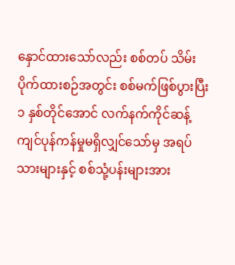နှောင်ထားသော်လည်း စစ်တပ် သိမ်းပိုက်ထားစဉ်အတွင်း စစ်မက်ဖြစ်ပွားပြီး ၁ နှစ်တိုင်အောင် လက်နက်ကိုင်ဆန့်ကျင်ပုန်ကန်မှုမရှိလျှင်သော်မှ အရပ်သားများနှင့် စစ်သုံ့ပန်းများအား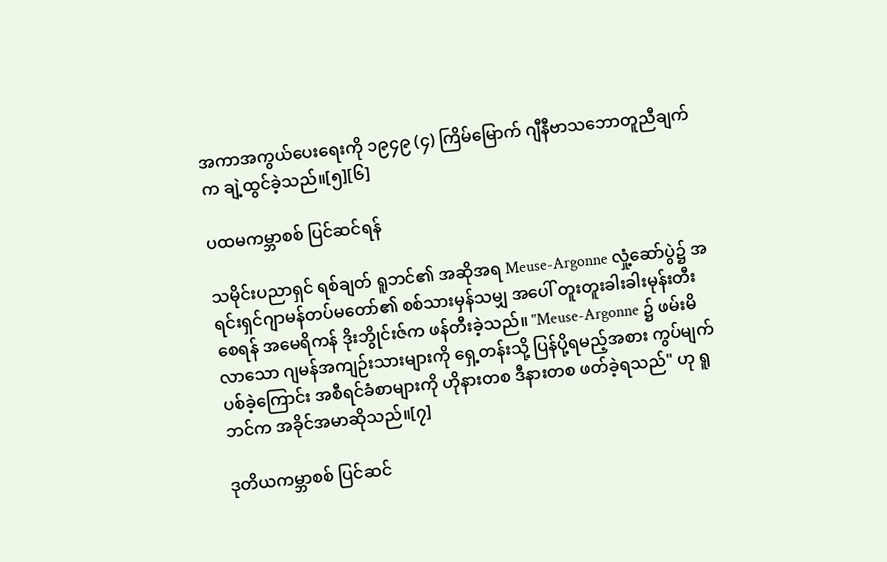အကာအကွယ်ပေးရေးကို ၁၉၄၉ (၄) ကြိမ်မြောက် ဂျီနီဗာသဘောတူညီချက်က ချဲ့ထွင်ခဲ့သည်။[၅][၆]

ပထမကမ္ဘာစစ် ပြင်ဆင်ရန်

သမိုင်းပညာရှင် ရစ်ချတ် ရူဘင်၏ အဆိုအရ Meuse-Argonne လှုံ့ဆော်ပွဲ၌ အရင်းရှင်ဂျာမန်တပ်မတော်၏ စစ်သားမှန်သမျှ အပေါ် တူးတူးခါးခါးမုန်းတီးစေရန် အမေရိကန် ဒိုးဘွိုင်းဇ်က ဖန်တီးခဲ့သည်။ "Meuse-Argonne ၌ ဖမ်းမိလာသော ဂျမန်အကျဉ်းသားများကို ရှေ့တန်းသို့ ပြန်ပို့ရမည့်အစား ကွပ်မျက်ပစ်ခဲ့ကြောင်း အစီရင်ခံစာများကို ဟိုနားတစ ဒီနားတစ ဖတ်ခဲ့ရသည်" ဟု ရူဘင်က အခိုင်အမာဆိုသည်။[၇]

ဒုတိယကမ္ဘာစစ် ပြင်ဆင်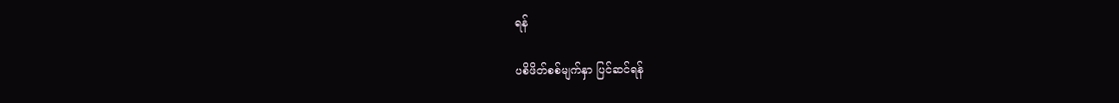ရန်

ပစိဖိတ်စစ်မျက်နှာ ပြင်ဆင်ရန်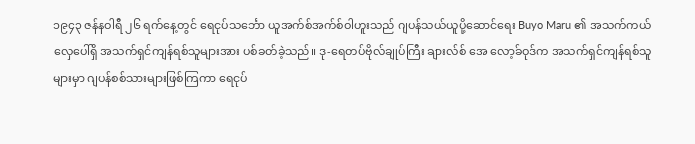၁၉၄၃ ဇန်နဝါရီ ၂၆ ရက်နေ့တွင် ရေငုပ်သင်္ဘော ယူအက်စ်အက်စ်ဝါဟူးသည် ဂျပန်သယ်ယူပို့ဆောင်ရေး Buyo Maru ၏ အသက်ကယ်လှေပေါ်ရှိ အသက်ရှင်ကျန်ရစ်သူများအား ပစ်ခတ်ခဲ့သည်။ ဒု-ရေတပ်ဗိုလ်ချုပ်ကြီး ချားလ်စ် အေ လော့ခ်ဝုဒ်က အသက်ရှင်ကျန်ရစ်သူများမှာ ဂျပန်စစ်သားများဖြစ်ကြကာ ရေငုပ်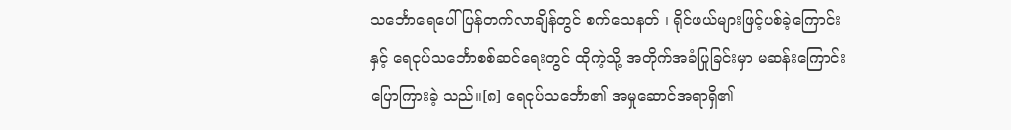သင်္ဘောရေပေါ်ပြန်တက်လာချိန်တွင် စက်သေနတ် ၊ ရိုင်ဖယ်များဖြင့်ပစ်ခဲ့ကြောင်းနှင့် ရေငုပ်သင်္ဘောစစ်ဆင်ရေးတွင် ထိုကဲ့သို့ အတိုက်အခံပြုခြင်းမှာ မဆန်းကြောင်း ပြောကြားခဲ့ သည်။[၈] ရေငုပ်သင်္ဘော၏ အမှုဆောင်အရာရှိ၏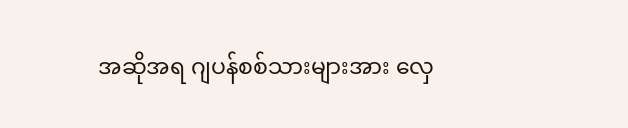အဆိုအရ ဂျပန်စစ်သားများအား လှေ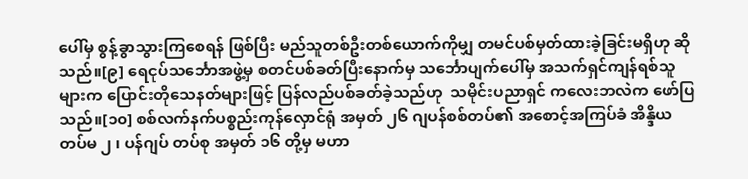ပေါ်မှ စွန့်ခွာသွားကြစေရန် ဖြစ်ပြီး မည်သူတစ်ဦးတစ်ယောက်ကိုမျှ တမင်ပစ်မှတ်ထားခဲ့ခြင်းမရှိဟု ဆိုသည်။[၉] ရေငုပ်သင်္ဘောအဖွဲ့မှ စတင်ပစ်ခတ်ပြီးနောက်မှ သင်္ဘောပျက်ပေါ်မှ အသက်ရှင်ကျန်ရစ်သူများက ပြောင်းတိုသေနတ်များဖြင့် ပြန်လည်ပစ်ခတ်ခဲ့သည်ဟု  သမိုင်းပညာရှင် ကလေးဘလဲက ဖော်ပြသည်။[၁၀] စစ်လက်နက်ပစ္စည်းကုန်လှောင်ရုံ အမှတ် ၂၆ ဂျပန်စစ်တပ်၏ အစောင့်အကြပ်ခံ အိန္ဒိယ တပ်မ ၂ ၊ ပန်ဂျပ် တပ်စု အမှတ် ၁၆ တို့မှ မဟာ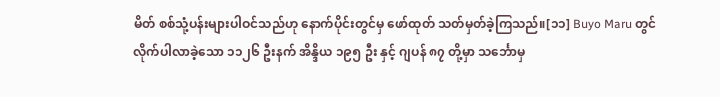မိတ် စစ်သုံ့ပန်းများပါဝင်သည်ဟု နောက်ပိုင်းတွင်မှ ဖော်ထုတ် သတ်မှတ်ခဲ့ကြသည်။[၁၁] Buyo Maru တွင် လိုက်ပါလာခဲ့သော ၁၁၂၆ ဦးနက် အိန္ဒိယ ၁၉၅ ဦး နှင့် ဂျပန် ၈၇ တို့မှာ သင်္ဘောမှ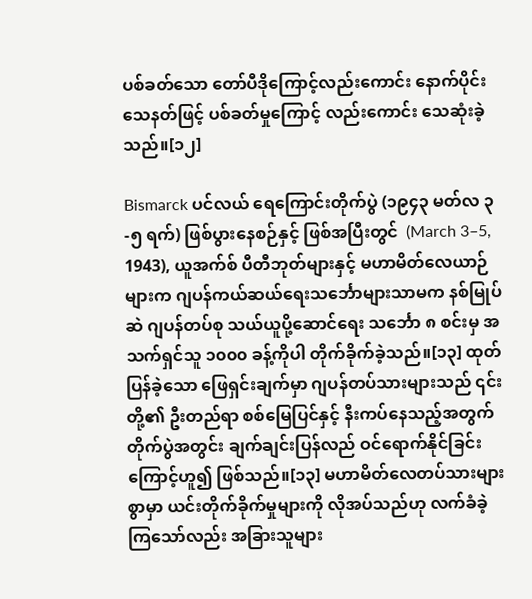ပစ်ခတ်သော တော်ပီဒိုကြောင့်လည်းကောင်း နောက်ပိုင်း သေနတ်ဖြင့် ပစ်ခတ်မှုကြောင့် လည်းကောင်း သေဆုံးခဲ့သည်။[၁၂]

Bismarck ပင်လယ် ရေကြောင်းတိုက်ပွဲ (၁၉၄၃ မတ်လ ၃-၅ ရက်) ဖြစ်ပွားနေစဉ်နှင့် ဖြစ်အပြီးတွင်  (March 3–5, 1943), ယူအက်စ် ပီတီဘုတ်များနှင့် မဟာမိတ်လေယာဉ်များက ဂျပန်ကယ်ဆယ်ရေးသင်္ဘောများသာမက နစ်မြုပ်ဆဲ ဂျပန်တပ်စု သယ်ယူပို့ဆောင်ရေး သင်္ဘော ၈ စင်းမှ အသက်ရှင်သူ ၁၀၀၀ ခန့်ကိုပါ တိုက်ခိုက်ခဲ့သည်။[၁၃] ထုတ်ပြန်ခဲ့သော ဖြေရှင်းချက်မှာ ဂျပန်တပ်သားများသည် ၎င်းတို့၏ ဦးတည်ရာ စစ်မြေပြင်နှင့် နီးကပ်နေသည့်အတွက် တိုက်ပွဲအတွင်း ချက်ချင်းပြန်လည် ဝင်ရောက်နိုင်ခြင်းကြောင့်ဟူ၍ ဖြစ်သည်။[၁၃] မဟာမိတ်လေတပ်သားများစွာမှာ ယင်းတိုက်ခိုက်မှုများကို လိုအပ်သည်ဟု လက်ခံခဲ့ကြသော်လည်း အခြားသူများ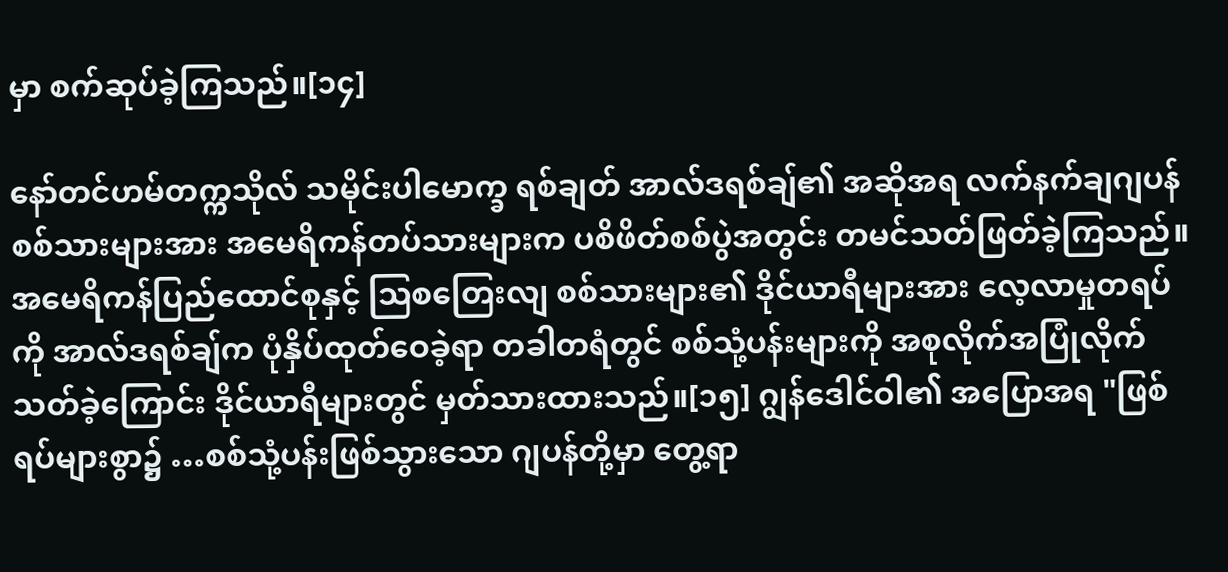မှာ စက်ဆုပ်ခဲ့ကြသည်။[၁၄]

နော်တင်ဟမ်တက္ကသိုလ် သမိုင်းပါမောက္ခ ရစ်ချတ် အာလ်ဒရစ်ချ်၏ အဆိုအရ လက်နက်ချဂျပန်စစ်သားများအား အမေရိကန်တပ်သားများက ပစိဖိတ်စစ်ပွဲအတွင်း တမင်သတ်ဖြတ်ခဲ့ကြသည်။ အမေရိကန်ပြည်ထောင်စုနှင့် ဩစတြေးလျ စစ်သားများ၏ ဒိုင်ယာရီများအား လေ့လာမှုတရပ်ကို အာလ်ဒရစ်ချ်က ပုံနှိပ်ထုတ်ဝေခဲ့ရာ တခါတရံတွင် စစ်သုံ့ပန်းများကို အစုလိုက်အပြုံလိုက်သတ်ခဲ့ကြောင်း ဒိုင်ယာရီများတွင် မှတ်သားထားသည်။[၁၅] ဂျွန်ဒေါင်ဝါ၏ အပြောအရ "ဖြစ်ရပ်များစွာ၌ …စစ်သုံ့ပန်းဖြစ်သွားသော ဂျပန်တို့မှာ တွေ့ရာ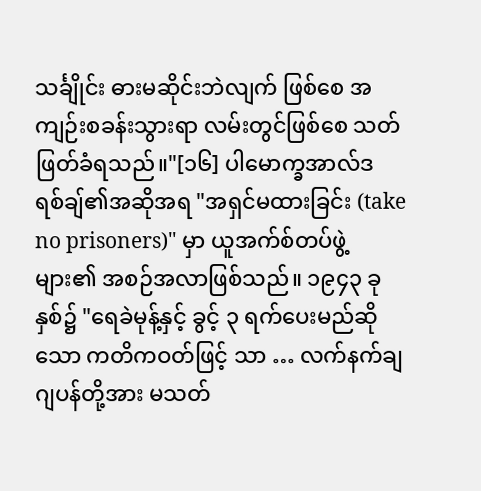သင်္ချိုင်း ဓားမဆိုင်းဘဲလျက် ဖြစ်စေ အကျဉ်းစခန်းသွားရာ လမ်းတွင်ဖြစ်စေ သတ်ဖြတ်ခံရသည်။"[၁၆] ပါမောက္ခအာလ်ဒရစ်ချ်၏အဆိုအရ "အရှင်မထားခြင်း (take no prisoners)" မှာ ယူအက်စ်တပ်ဖွဲ့များ၏ အစဉ်အလာဖြစ်သည်။ ၁၉၄၃ ခုနှစ်၌ "ရေခဲမုန့်နှင့် ခွင့် ၃ ရက်ပေးမည်ဆိုသော ကတိကဝတ်ဖြင့် သာ … လက်နက်ချဂျပန်တို့အား မသတ်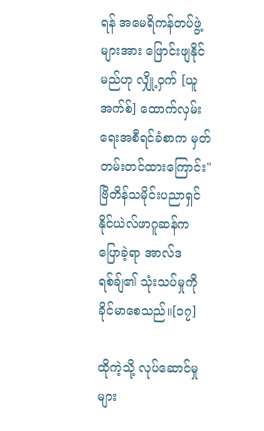ရန် အမေရိကန်တပ်ဖွဲ့များအား ဖြောင်းဖျနိုင်မည်ဟု လျှို့ဝှက် [ယူအက်စ်] ထောက်လှမ်းရေးအစီရင်ခံစာက မှတ်တမ်းတင်ထားကြောင်း" ဗြိတိန်သမိုင်းပညာရှင် နိုင်ယဲလ်ဖာဂူဆန်က ပြောခဲ့ရာ အာလ်ဒရစ်ချ်၏ သုံးသပ်မှုကို ခိုင်မာစေသည်။[၁၇]

ထိုကဲ့သို့ လုပ်ဆောင်မှုများ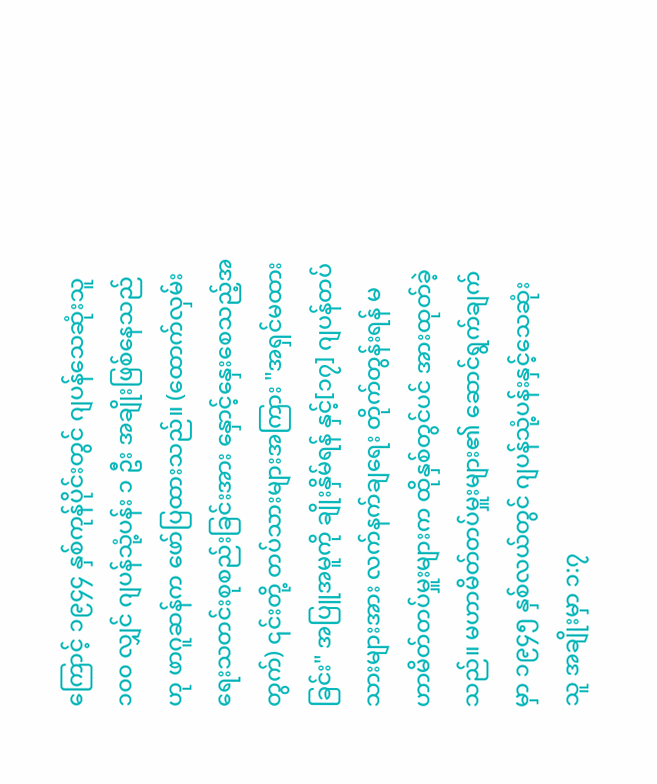ကြောင့် ၁၉၄၄ နှစ်ကုန်ပိုင်းတွင် ဂျပန်သေဆုံးသူ ၁၀၀ လျှင် ဂျပန်သုံ့ပန်း ၁ ဦး အချိုးဖြစ်နေသည် ဟု ဖာဂူဆန်က ဖော်ပြထားသည်။ (ထောက်လှမ်းရေးသတင်းစုစည်းခြင်းအား နှောင့်နှေးစေသည့်အတွက်) ၎င်းတို့ တပ်သားများအကြား "အရှင်မထားခြင်း" အပြူအမူကို ချိုးနှိမ်ရန် နှင့်[၁၇] ဂျပန်တပ်သားများအား လက်နက်ချရေး တိုက်တွန်းရန် မဟာမိတ်တပ်မှူးများက ထိုနှစ်တွင်ပင် အားထုတ်ခဲ့သည်။ မဟာမိတ်တပ်မှူးများ၏ ဆောင်ရွက်ချက်မှာ ၁၉၄၅ နှစ်လယ်တွင် ဂျပန်သုံ့ပန်းနှင့်သေဆုံးသူ အချိုးမှာ ၁:၇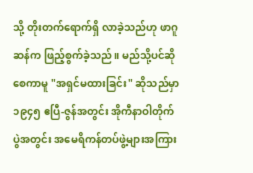သို့ တိုးတက်ရောက်ရှိ လာခဲ့သည်ဟု ဖာဂူဆန်က ဖြည့်စွက်ခဲ့သည်။ မည်သို့ပင်ဆိုစေကာမူ "အရှင်မထားခြင်း" ဆိုသည်မှာ ၁၉၄၅ ဧပြီ-ဇွန်အတွင်း အိုကီနာဝါတိုက်ပွဲအတွင်း အမေရိကန်တပ်ဖွဲ့များအကြား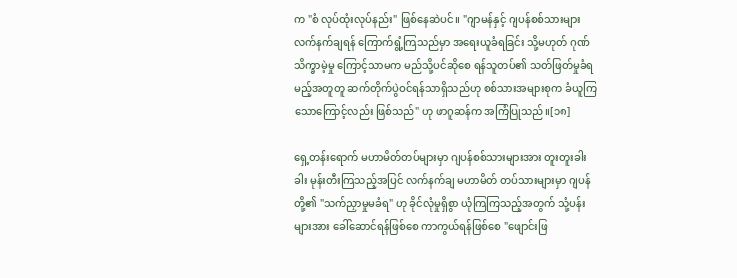က "စံ လုပ်ထုံးလုပ်နည်း" ဖြစ်နေဆဲပင်။ "ဂျာမန်နှင့် ဂျပန်စစ်သားများ လက်နက်ချရန် ကြောက်ရွံ့ကြသည်မှာ အရေးယူခံရခြင်း သို့မဟုတ် ဂုဏ်သိက္ခာမဲ့မှု ကြောင့်သာမက မည်သို့ပင်ဆိုစေ ရန်သူတပ်၏ သတ်ဖြတ်မှုခံရမည့်အတူတူ ဆက်တိုက်ပွဲဝင်ရန်သာရှိသည်ဟု စစ်သားအများစုက ခံယူကြသောကြောင့်လည်း ဖြစ်သည်" ဟု ဖာဂူဆန်က အကြံပြုသည်။[၁၈]

ရှေ့တန်းရောက် မဟာမိတ်တပ်များမှာ ဂျပန်စစ်သားများအား တူးတူးခါးခါး မုန်းတီးကြသည့်အပြင် လက်နက်ချ မဟာမိတ် တပ်သားများမှာ ဂျပန်တို့၏ "သက်ညှာမှုမခံရ" ဟု ခိုင်လုံမှုရှိစွာ ယုံကြကြသည့်အတွက် သုံ့ပန်းများအား ခေါ်ဆောင်ရန်ဖြစ်စေ ကာကွယ်ရန်ဖြစ်စေ "ဖျောင်းဖြ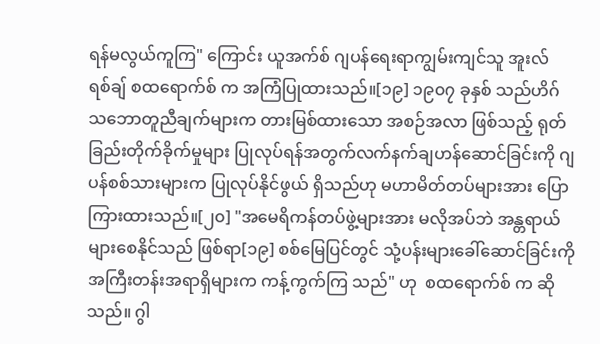ရန်မလွယ်ကူကြ" ကြောင်း ယူအက်စ် ဂျပန်ရေးရာကျွမ်းကျင်သူ အူးလ်ရစ်ချ် စထရောက်စ် က အကြံပြုထားသည်။[၁၉] ၁၉၀၇ ခုနှစ် သည်ဟိဂ် သဘောတူညီချက်များက တားမြစ်ထားသော အစဉ်အလာ ဖြစ်သည့် ရုတ်ခြည်းတိုက်ခိုက်မှုများ ပြုလုပ်ရန်အတွက်လက်နက်ချဟန်ဆောင်ခြင်းကို ဂျပန်စစ်သားများက ပြုလုပ်နိုင်ဖွယ် ရှိသည်ဟု မဟာမိတ်တပ်များအား ပြောကြားထားသည်။[၂၀] "အမေရိကန်တပ်ဖွဲ့များအား မလိုအပ်ဘဲ အန္တရာယ်များစေနိုင်သည် ဖြစ်ရာ[၁၉] စစ်မြေပြင်တွင် သုံ့ပန်းများခေါ်ဆောင်ခြင်းကို အကြီးတန်းအရာရှိများက ကန့်ကွက်ကြ သည်" ဟု  စထရောက်စ် က ဆိုသည်။ ဂွါ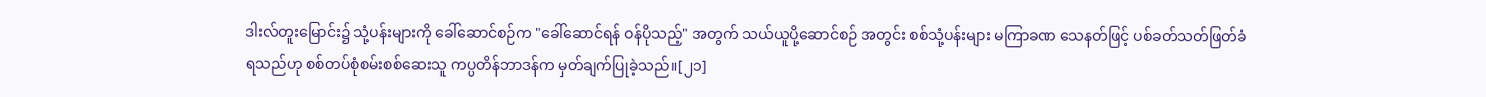ဒါးလ်တူးမြောင်း၌ သုံ့ပန်းများကို ခေါ်ဆောင်စဉ်က "ခေါ်ဆောင်ရန် ဝန်ပိုသည့်" အတွက် သယ်ယူပို့ဆောင်စဉ် အတွင်း စစ်သုံ့ပန်းများ မကြာခဏ သေနတ်ဖြင့် ပစ်ခတ်သတ်ဖြတ်ခံရသည်ဟု စစ်တပ်စုံစမ်းစစ်ဆေးသူ ကပ္ပတိန်ဘာဒန်က မှတ်ချက်ပြုခဲ့သည်။[၂၁]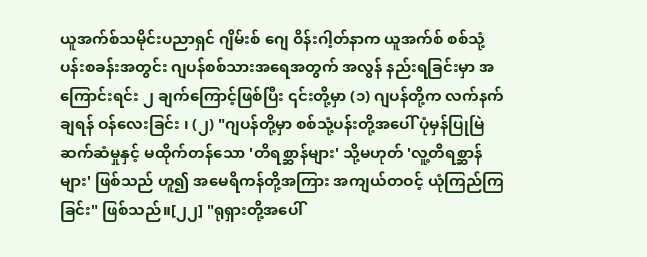ယူအက်စ်သမိုင်းပညာရှင် ဂျိမ်းစ် ဂျေ ဝိန်းဂါ့တ်နာက ယူအက်စ် စစ်သုံ့ပန်းစခန်းအတွင်း ဂျပန်စစ်သားအရေအတွက် အလွန် နည်းရခြင်းမှာ အကြောင်းရင်း ၂ ချက်ကြောင့်ဖြစ်ပြီး ၎င်းတို့မှာ (၁) ဂျပန်တို့က လက်နက်ချရန် ဝန်လေးခြင်း ၊ (၂) "ဂျပန်တို့မှာ စစ်သုံ့ပန်းတို့အပေါ် ပုံမှန်ပြုမြဲ ဆက်ဆံမှုနှင့် မထိုက်တန်သော 'တိရစ္ဆာန်များ' သို့မဟုတ် 'လူ့တိရစ္ဆာန်များ' ဖြစ်သည် ဟူ၍ အမေရိကန်တို့အကြား အကျယ်တဝင့် ယုံကြည်ကြခြင်း" ဖြစ်သည်။[၂၂] "ရုရှားတို့အပေါ်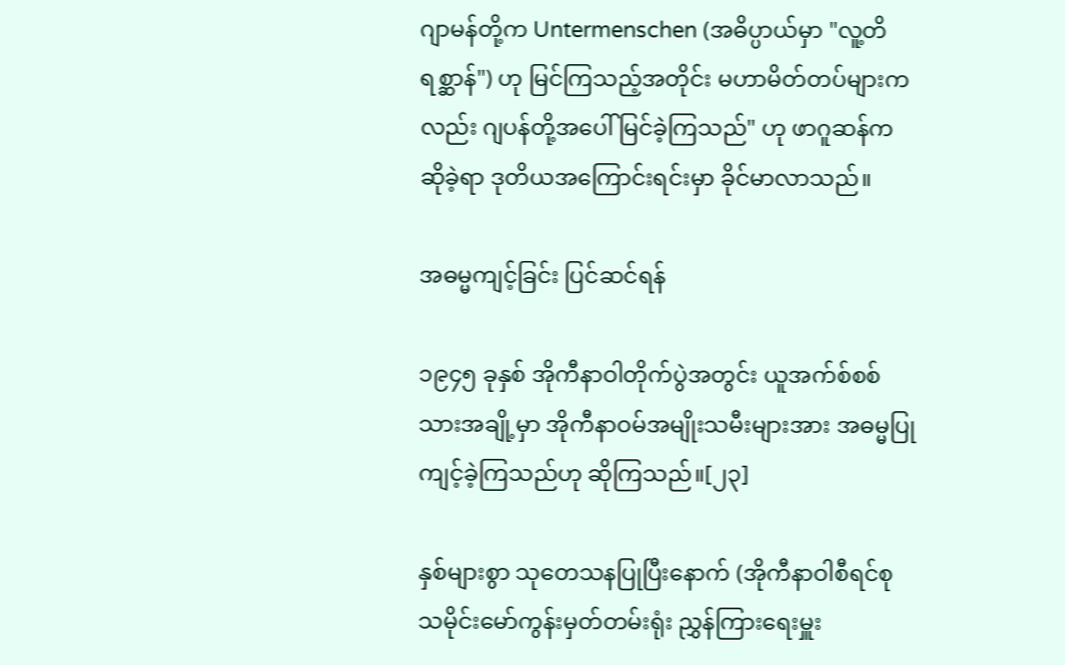ဂျာမန်တို့က Untermenschen (အဓိပ္ပာယ်မှာ "လူ့တိရစ္ဆာန်") ဟု မြင်ကြသည့်အတိုင်း မဟာမိတ်တပ်များကလည်း ဂျပန်တို့အပေါ် မြင်ခဲ့ကြသည်" ဟု ဖာဂူဆန်က ဆိုခဲ့ရာ ဒုတိယအကြောင်းရင်းမှာ ခိုင်မာလာသည်။

အဓမ္မကျင့်ခြင်း ပြင်ဆင်ရန်

၁၉၄၅ ခုနှစ် အိုကီနာဝါတိုက်ပွဲအတွင်း ယူအက်စ်စစ်သားအချို့မှာ အိုကီနာဝမ်အမျိုးသမီးများအား အဓမ္မပြုကျင့်ခဲ့ကြသည်ဟု ဆိုကြသည်။[၂၃]

နှစ်များစွာ သုတေသနပြုပြီးနောက် (အိုကီနာဝါစီရင်စု သမိုင်းမော်ကွန်းမှတ်တမ်းရုံး ညွှန်ကြားရေးမှူး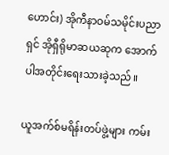ဟောင်း) အိုကီနာဝမ်သမိုင်းပညာရှင် အိုရှီရိုမာဆယဆုက အောက်ပါအတိုင်းရေးသားခဲ့သည်။

ယူအက်စ်မရိန်းတပ်ဖွဲ့များ ကမ်း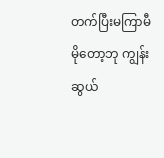တက်ပြီးမကြာမီ မိုတော့ဘု ကျွန်းဆွယ်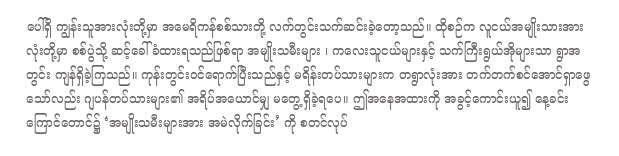ပေါ်ရှိ ကျွန်းသူအားလုံးတို့မှာ အမေရိကန်စစ်သားတို့ လက်တွင်းသက်ဆင်းခဲ့တော့သည်။ ထိုစဉ်က လူငယ်အမျိုးသားအားလုံးတို့မှာ စစ်ပွဲသို့ ဆင့်ခေါ်ခံထားရသည်ဖြစ်ရာ အမျိုးသမီးများ ၊ ကလေးသူငယ်များနှင့် သက်ကြီးရွယ်အိုများသာ ရွာအတွင်း ကျန်ရှိခဲ့ကြသည်။ ကုန်းတွင်းဝင်ရောက်ပြီးသည်နှင့် မရိန်းတပ်သားများက တရွာလုံးအား တက်တက်စင်အောင်ရှာဖွေသော်လည်း ဂျပန်တပ်သားများ၏ အရိပ်အယောင်မျှ မတွေ့ရှိခဲ့ရပေ။ ဤအနေအထားကို အခွင့်ကောင်းယူ၍ နေ့ခင်းကြောင်တောင်၌ ‘အမျိုးသမီးများအား အမဲလိုက်ခြင်း’ ကို စတင်လုပ်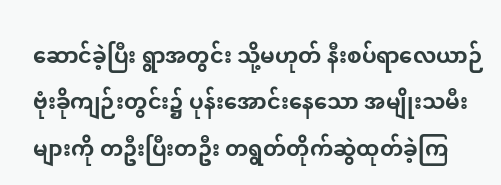ဆောင်ခဲ့ပြီး ရွာအတွင်း သို့မဟုတ် နီးစပ်ရာလေယာဉ်ဗုံးခိုကျဉ်းတွင်း၌ ပုန်းအောင်းနေသော အမျိုးသမီးများကို တဦးပြီးတဦး တရွတ်တိုက်ဆွဲထုတ်ခဲ့ကြ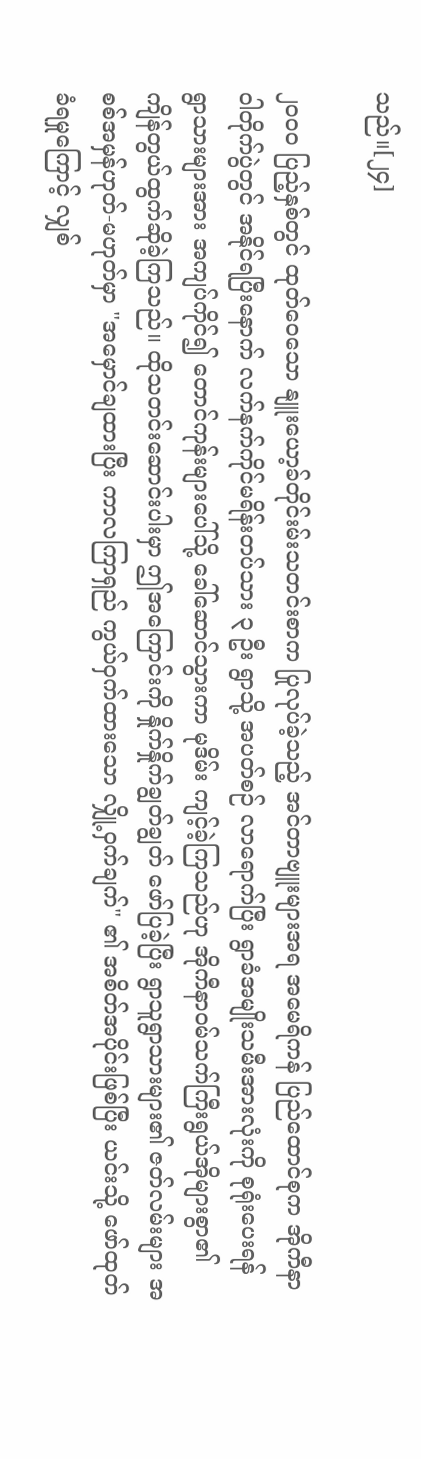သည်။[၂၄]

၂၀၀၀ ပြည့်နှစ်တွင် ထုတ်ဝေသော နျူးယော့ခ်တိုင်းမ်းသတင်းစာက ပြုလုပ်ခဲ့သည့် အင်တာဗျူးများအရ အမေရိကန် ပြည်ထောင်စုက အိုကီနာဝါတိုက်ပွဲတွင် အနိုင်ရပြီးနောက် လက်နက်ကိုင်မရိန်းတပ်သား ၃ ဦး ရွာသို့ အပတ်စဉ် လာရောက်ပြီး ရွာခံအမျိုးသမီးအားလုံးကို စုရုံးပေးရန် ရွာသားများအား အကျပ်ကိုင်၍ တောင်ကုန်းများပေါ်သို့ ခေါ်ဆောင်သွားကာ မုဒိမ်း ကျင့်ခဲ့ကြသည်ဟု အိုကီနာဝမ်သက်ကြီးရွယ်အိုများစွာ၏ ကျိန်တွယ်ထွက်ဆိုခဲ့ကြသည်။ ထိုသတင်းဆောင်းပါးမှာ ဤအကြောင်းကို နှိုက်နှိုက်ချွတ်ချွတ် ဖော်ပြခဲ့ပြီး ရွာသူရွာသားများ၏ ဇတ်လမ်းများ အစစ်အမှန်ဟုတ်-မဟုတ်မှာ "အမှောင်ချထားပြီး ကာလကြာရှည် ကွယ်ဝှက်ထားသော လျှို့ဝှက်ချက်" ၏ အစိတ်အပိုင်းဖြစ်ပြီး ယင်းသို့ ဖော်ထုတ်ခံရမှုကြောင့် လျှစ်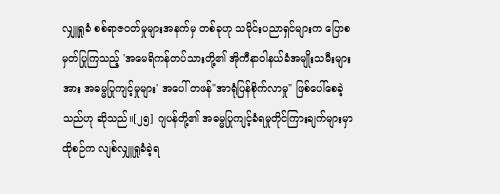လျှူရှုခံ စစ်ရာဇဝတ်မှုများအနက်မှ တစ်ခုဟု သမိုင်းပညာရှင်များက ပြောစမှတ်ပြုကြသည့် 'အမေရိကန်တပ်သားတို့၏ အိုကီနာဝါနယ်ခံအမျိုးသမီးများအား အဓမ္မပြုကျင့်မှုများ' အပေါ် တဖန်"အာရုံပြန်စိုက်လာမှု" ဖြစ်ပေါ်စေခဲ့သည်ဟု ဆိုသည်။[၂၅] ဂျပန်တို့၏ အဓမ္မပြုကျင့်ခံရမှုတိုင်ကြားချက်များမှာ ထိုစဉ်က လျစ်လျှူရှုခံခဲ့ရ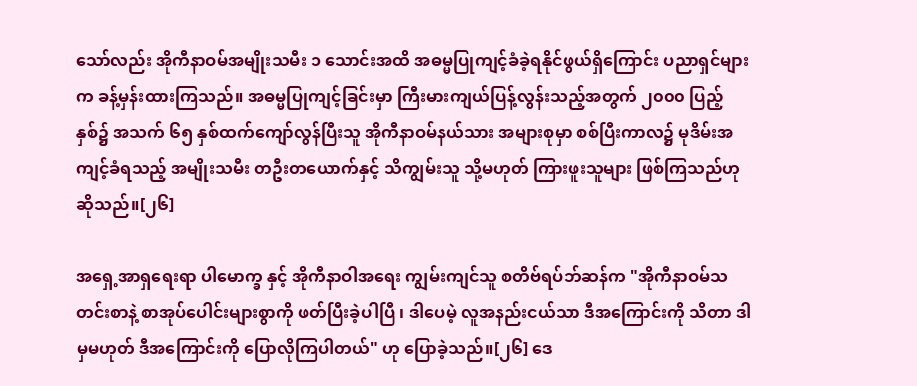သော်လည်း အိုကီနာဝမ်အမျိုးသမီး ၁ သောင်းအထိ အဓမ္မပြုကျင့်ခံခဲ့ရနိုင်ဖွယ်ရှိကြောင်း ပညာရှင်များက ခန့်မှန်းထားကြသည်။ အဓမ္မပြုကျင့်ခြင်းမှာ ကြီးမားကျယ်ပြန့်လွန်းသည့်အတွက် ၂၀၀၀ ပြည့်နှစ်၌ အသက် ၆၅ နှစ်ထက်ကျော်လွန်ပြီးသူ အိုကီနာဝမ်နယ်သား အများစုမှာ စစ်ပြီးကာလ၌ မုဒိမ်းအကျင့်ခံရသည့် အမျိုးသမီး တဦးတယောက်နှင့် သိကျွမ်းသူ သို့မဟုတ် ကြားဖူးသူများ ဖြစ်ကြသည်ဟု ဆိုသည်။[၂၆]

အရှေ့အာရှရေးရာ ပါမောက္ခ နှင့် အိုကီနာဝါအရေး ကျွမ်းကျင်သူ စတိဗ်ရပ်ဘ်ဆန်က "အိုကီနာဝမ်သတင်းစာနဲ့ စာအုပ်ပေါင်းများစွာကို ဖတ်ပြီးခဲ့ပါပြီ ၊ ဒါပေမဲ့ လူအနည်းငယ်သာ ဒီအကြောင်းကို သိတာ ဒါမှမဟုတ် ဒီအကြောင်းကို ပြောလိုကြပါတယ်" ဟု ပြောခဲ့သည်။[၂၆] ဒေ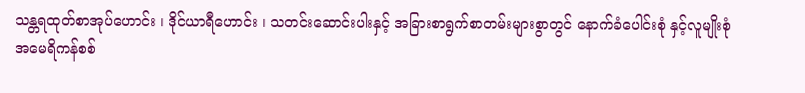သန္တရထုတ်စာအုပ်ဟောင်း ၊ ဒိုင်ယာရီဟောင်း ၊ သတင်းဆောင်းပါးနှင့် အခြားစာရွက်စာတမ်းများစွာတွင် နောက်ခံပေါင်းစုံ နှင့်လူမျိုးစုံ အမေရိကန်စစ်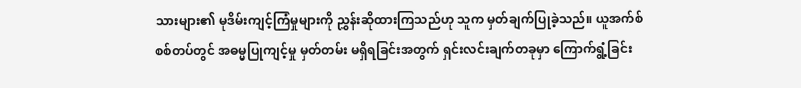သားများ၏ မုဒိမ်းကျင့်ကြံမှုများကို ညွှန်းဆိုထားကြသည်ဟု သူက မှတ်ချက်ပြုခဲ့သည်။ ယူအက်စ် စစ်တပ်တွင် အဓမ္မပြုကျင့်မှု မှတ်တမ်း မရှိရခြင်းအတွက် ရှင်းလင်းချက်တခုမှာ ကြောက်ရွံ့ခြင်း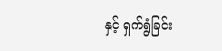နှင့် ရှက်ရွံခြင်း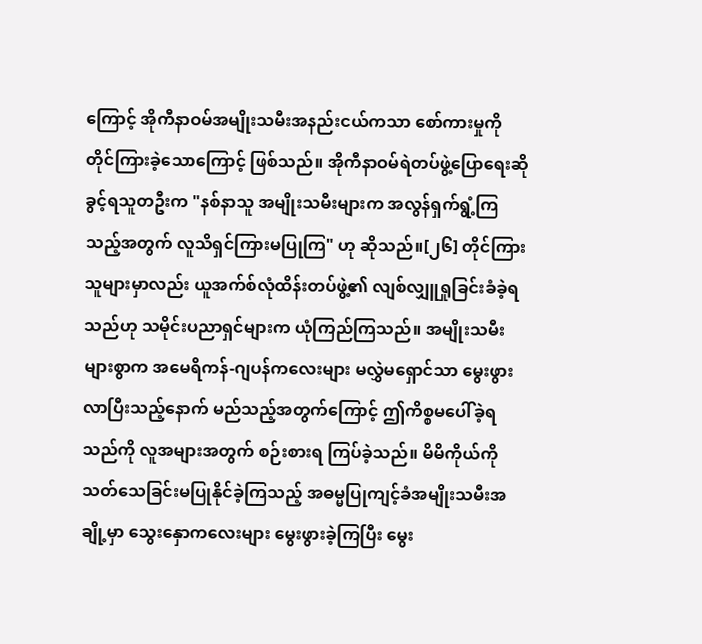ကြောင့် အိုကီနာဝမ်အမျိုးသမီးအနည်းငယ်ကသာ စော်ကားမှုကို တိုင်ကြားခဲ့သောကြောင့် ဖြစ်သည်။ အိုကီနာဝမ်ရဲတပ်ဖွဲ့ပြောရေးဆိုခွင့်ရသူတဦးက "နစ်နာသူ အမျိုးသမီးများက အလွန်ရှက်ရွံ့ကြသည့်အတွက် လူသိရှင်ကြားမပြုကြ" ဟု ဆိုသည်။[၂၆] တိုင်ကြားသူများမှာလည်း ယူအက်စ်လုံထိန်းတပ်ဖွဲ့၏ လျစ်လျှူရှုခြင်းခံခဲ့ရသည်ဟု သမိုင်းပညာရှင်များက ယုံကြည်ကြသည်။ အမျိုးသမီးများစွာက အမေရိကန်-ဂျပန်ကလေးများ မလွှဲမရှောင်သာ မွေးဖွားလာပြီးသည့်နောက် မည်သည့်အတွက်ကြောင့် ဤကိစ္စမပေါ်ခဲ့ရသည်ကို လူအများအတွက် စဉ်းစားရ ကြပ်ခဲ့သည်။ မိမိကိုယ်ကိုသတ်သေခြင်းမပြုနိုင်ခဲ့ကြသည့် အဓမ္မပြုကျင့်ခံအမျိုးသမီးအချို့မှာ သွေးနှောကလေးများ မွေးဖွားခဲ့ကြပြီး မွေး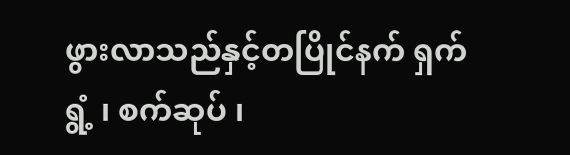ဖွားလာသည်နှင့်တပြိုင်နက် ရှက်ရွံ့ ၊ စက်ဆုပ် ၊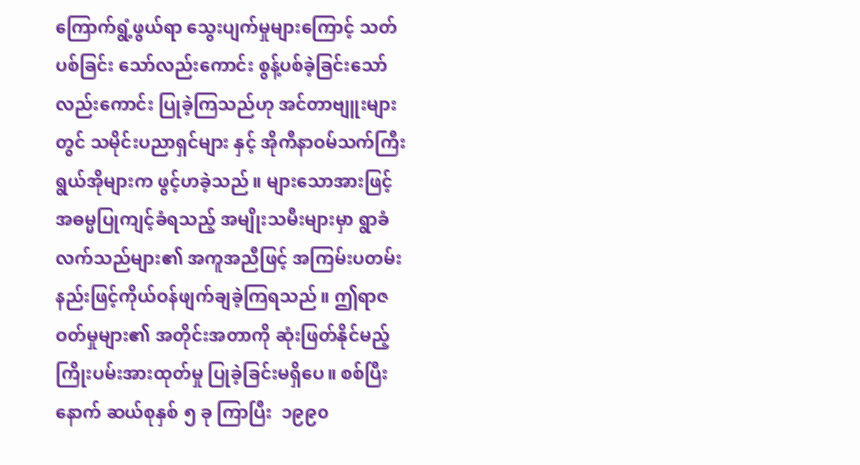ကြောက်ရွံ့ဖွယ်ရာ သွေးပျက်မှုများကြောင့် သတ်ပစ်ခြင်း သော်လည်းကောင်း စွန့်ပစ်ခဲ့ခြင်းသော်လည်းကောင်း ပြုခဲ့ကြသည်ဟု အင်တာဗျူးများတွင် သမိုင်းပညာရှင်များ နှင့် အိုကီနာဝမ်သက်ကြီးရွယ်အိုများက ဖွင့်ဟခဲ့သည်။ များသောအားဖြင့် အဓမ္မပြုကျင့်ခံရသည့် အမျိုးသမီးများမှာ ရွာခံလက်သည်များ၏ အကူအညီဖြင့် အကြမ်းပတမ်းနည်းဖြင့်ကိုယ်ဝန်ဖျက်ချခဲ့ကြရသည်။ ဤရာဇဝတ်မှုများ၏ အတိုင်းအတာကို ဆုံးဖြတ်နိုင်မည့် ကြိုးပမ်းအားထုတ်မှု ပြုခဲ့ခြင်းမရှိပေ။ စစ်ပြီးနောက် ဆယ်စုနှစ် ၅ ခု ကြာပြီး  ၁၉၉၀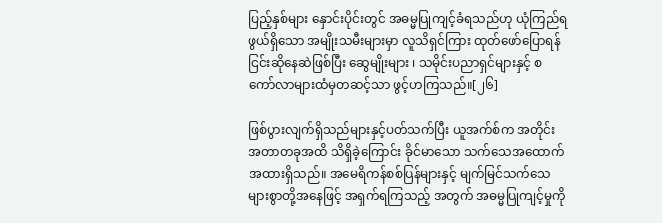ပြည့်နှစ်များ နှောင်းပိုင်းတွင် အဓမ္မပြုကျင့်ခံရသည်ဟု ယုံကြည်ရဖွယ်ရှိသော အမျိုးသမီးများမှာ လူသိရှင်ကြား ထုတ်ဖော်ပြောရန် ငြင်းဆိုနေဆဲဖြစ်ပြီး ဆွေမျိုးများ ၊ သမိုင်းပညာရှင်များနှင့် စကော်လာများထံမှတဆင့်သာ ဖွင့်ဟကြသည်။[၂၆]

ဖြစ်ပွားလျက်ရှိသည်များနှင့်ပတ်သက်ပြီး ယူအက်စ်က အတိုင်းအတာတခုအထိ သိရှိခဲ့ကြောင်း ခိုင်မာသော သက်သေအထောက်အထားရှိသည်။ အမေရိကန်စစ်ပြန်များနှင့် မျက်မြင်သက်သေများစွာတို့အနေဖြင့် အရှက်ရကြသည့် အတွက် အဓမ္မပြုကျင့်မှုကို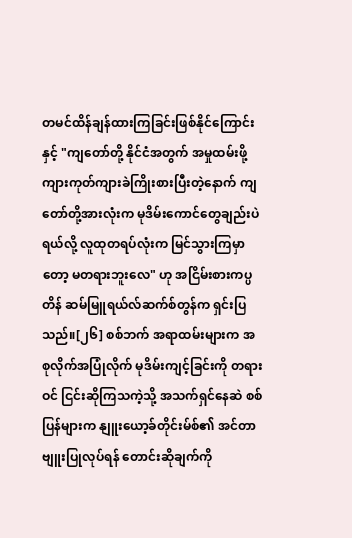တမင်ထိန်ချန်ထားကြခြင်းဖြစ်နိုင်ကြောင်း နှင့် "ကျတော်တို့ နိုင်ငံအတွက် အမှုထမ်းဖို့ ကျားကုတ်ကျားခဲကြိုးစားပြီးတဲ့နောက် ကျတော်တို့အားလုံးက မုဒိမ်းကောင်တွေချည်းပဲရယ်လို့ လူထုတရပ်လုံးက မြင်သွားကြမှာတော့ မတရားဘူးလေ" ဟု အငြိမ်းစားကပ္ပတိန် ဆမ်မြူရယ်လ်ဆက်စ်တွန်က ရှင်းပြသည်။[၂၆] စစ်ဘက် အရာထမ်းများက အစုလိုက်အပြုံလိုက် မုဒိမ်းကျင့်ခြင်းကို တရားဝင် ငြင်းဆိုကြသကဲ့သို့ အသက်ရှင်နေဆဲ စစ်ပြန်များက နျူးယော့ခ်တိုင်းမ်စ်၏ အင်တာဗျူးပြုလုပ်ရန် တောင်းဆိုချက်ကို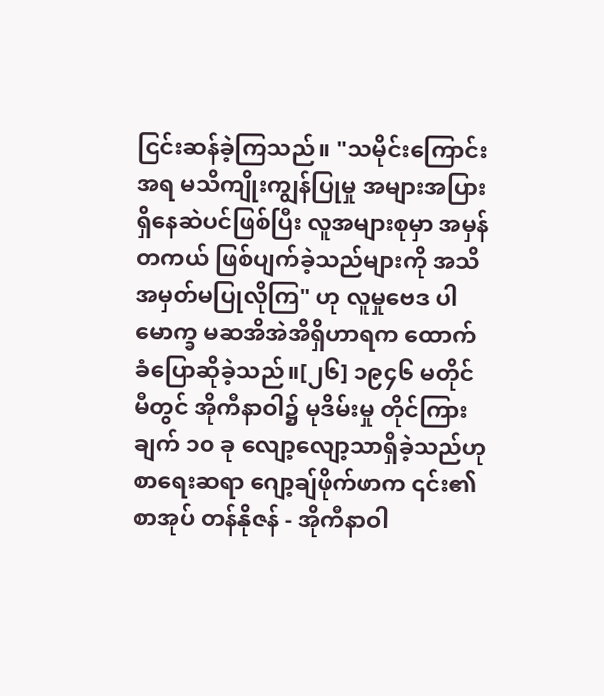ငြင်းဆန်ခဲ့ကြသည်။ "သမိုင်းကြောင်းအရ မသိကျိုးကျွန်ပြုမှု အများအပြား ရှိနေဆဲပင်ဖြစ်ပြီး လူအများစုမှာ အမှန်တကယ် ဖြစ်ပျက်ခဲ့သည်များကို အသိအမှတ်မပြုလိုကြ" ဟု လူမှုဗေဒ ပါမောက္ခ မဆအိအဲအိရှိဟာရက ထောက်ခံပြောဆိုခဲ့သည်။[၂၆] ၁၉၄၆ မတိုင်မီတွင် အိုကီနာဝါ၌ မုဒိမ်းမှု တိုင်ကြားချက် ၁၀ ခု လျော့လျော့သာရှိခဲ့သည်ဟု စာရေးဆရာ ဂျော့ချ်ဖိုက်ဖာက ၎င်း၏ စာအုပ် တန်နိုဇန် - အိုကီနာဝါ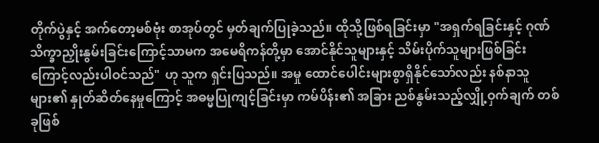တိုက်ပွဲနှင့် အက်တော့မစ်ဗုံး စာအုပ်တွင် မှတ်ချက်ပြုခဲ့သည်။ ထိုသို့ဖြစ်ရခြင်းမှာ "အရှက်ရခြင်းနှင့် ဂုဏ်သိက္ခာညှိုးနွမ်းခြင်းကြောင့်သာမက အမေရိကန်တို့မှာ အောင်နိုင်သူများနှင့် သိမ်းပိုက်သူများဖြစ်ခြင်းကြောင့်လည်းပါဝင်သည်" ဟု သူက ရှင်းပြသည်။ အမှု ထောင်ပေါင်းများစွာရှိနိုင်သော်လည်း နစ်နာသူများ၏ နှုတ်ဆိတ်နေမှုကြောင့် အဓမ္မပြုကျင့်ခြင်းမှာ ကမ်ပိန်း၏ အခြား ညစ်နွမ်းသည့်လျှို့ဝှက်ချက် တစ်ခုဖြစ်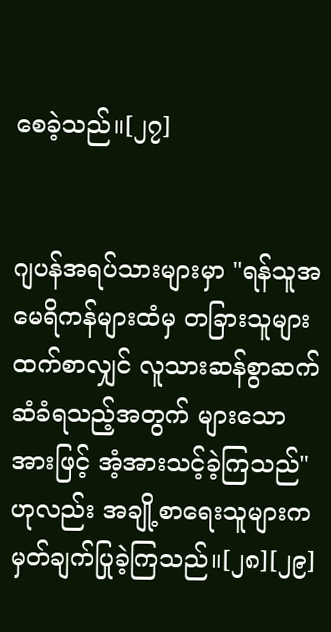စေခဲ့သည်။[၂၇]


ဂျပန်အရပ်သားများမှာ "ရန်သူအမေရိကန်များထံမှ တခြားသူများထက်စာလျှင် လူသားဆန်စွာဆက်ဆံခံရသည့်အတွက် များသောအားဖြင့် အံ့အားသင့်ခဲ့ကြသည်" ဟုလည်း အချို့စာရေးသူများက မှတ်ချက်ပြုခဲ့ကြသည်။[၂၈][၂၉]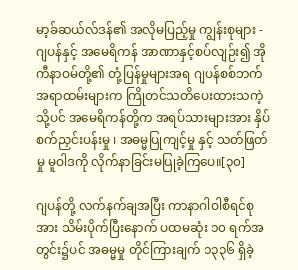မာ့ခ်ဆယ်လ်ဒန်၏ အလိုမပြည့်မှု ကျွန်းစုများ - ဂျပန်နှင့် အမေရိကန် အာဏာနှင့်စပ်လျဉ်း၍ အိုကီနာဝမ်တို့၏ တုံ့ပြန်မှုများအရ ဂျပန်စစ်ဘက်အရာထမ်းများက ကြိုတင်သတိပေးထားသကဲ့သို့ပင် အမေရိကန်တို့က အရပ်သားများအား နှိပ်စက်ညှင်းပန်းမှု ၊ အဓမ္မပြုကျင့်မှု နှင့် သတ်ဖြတ်မှု မူဝါဒကို လိုက်နာခြင်းမပြုခဲ့ကြပေ။[၃၀]

ဂျပန်တို့ လက်နက်ချအပြီး ကာနာဂါဝါစီရင်စုအား သိမ်းပိုက်ပြီးနောက် ပထမဆုံး ၁၀ ရက်အတွင်း၌ပင် အဓမ္မမှု တိုင်ကြားချက် ၁၃၃၆ ရှိခဲ့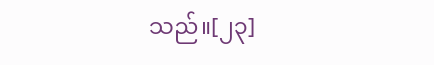သည်။[၂၃]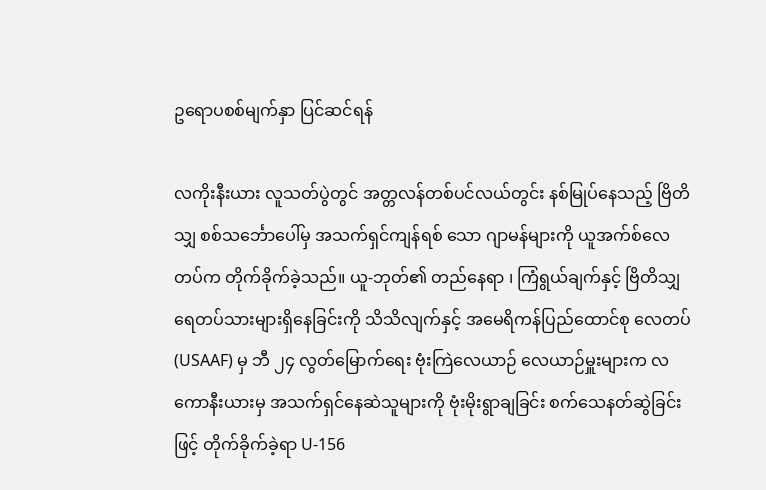ဥရောပစစ်မျက်နှာ ပြင်ဆင်ရန်

လကိုးနီးယား လူသတ်ပွဲတွင် အတ္တလန်တစ်ပင်လယ်တွင်း နစ်မြုပ်နေသည့် ဗြိတိသျှ စစ်သင်္ဘောပေါ်မှ အသက်ရှင်ကျန်ရစ် သော ဂျာမန်များကို ယူအက်စ်လေတပ်က တိုက်ခိုက်ခဲ့သည်။ ယူ-ဘုတ်၏ တည်နေရာ ၊ ကြံရွယ်ချက်နှင့် ဗြိတိသျှ ရေတပ်သားများရှိနေခြင်းကို သိသိလျက်နှင့် အမေရိကန်ပြည်ထောင်စု လေတပ်(USAAF) မှ ဘီ ၂၄ လွတ်မြောက်ရေး ဗုံးကြဲလေယာဉ် လေယာဉ်မှူးများက လကောနီးယားမှ အသက်ရှင်နေဆဲသူများကို ဗုံးမိုးရွာချခြင်း စက်သေနတ်ဆွဲခြင်းဖြင့် တိုက်ခိုက်ခဲ့ရာ U-156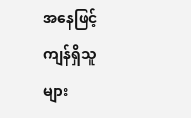အနေဖြင့် ကျန်ရှိသူများ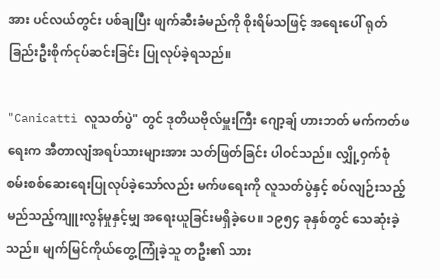အား ပင်လယ်တွင်း ပစ်ချပြီး ဖျက်ဆီးခံမည်ကို စိုးရိမ်သဖြင့် အရေးပေါ် ရုတ်ခြည်းဦးစိုက်ငုပ်ဆင်းခြင်း ပြုလုပ်ခဲ့ရသည်။

"Canicattì လူသတ်ပွဲ" တွင် ဒုတိယဗိုလ်မှူးကြီး ဂျော့ချ် ဟားဘတ် မက်ကတ်ဖရေးက အီတာလျံအရပ်သားများအား သတ်ဖြတ်ခြင်း ပါဝင်သည်။ လျှို့ဝှက်စုံစမ်းစစ်ဆေးရေးပြုလုပ်ခဲ့သော်လည်း မက်ဖရေးကို လူသတ်ပွဲနှင့် စပ်လျဉ်းသည့် မည်သည့်ကျူးလွန်မှုနှင့်မျှ အရေးယူခြင်းမရှိခဲ့ပေ။ ၁၉၅၄ ခုနှစ်တွင် သေဆုံးခဲ့သည်။ မျက်မြင်ကိုယ်တွေ့ကြုံခဲ့သူ တဦး၏ သား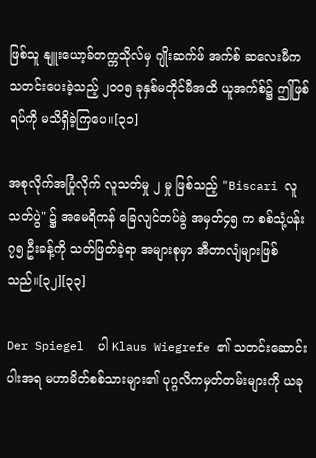ဖြစ်သူ နျူးယော့ခ်တက္ကသိုလ်မှ ဂျိုးဆက်ဖ် အက်စ် ဆလေးမီက သတင်းပေးခဲ့သည့် ၂၀၀၅ ခုနှစ်မတိုင်မီအထိ ယူအက်စ်၌ ဤဖြစ်ရပ်ကို မသိရှိခဲ့ကြပေ။[၃၁]

အစုလိုက်အပြုံလိုက် လူသတ်မှု ၂ မှု ဖြစ်သည့် "Biscari လူသတ်ပွဲ" ၌ အမေရိကန် ခြေလျင်တပ်ခွဲ အမှတ်၄၅ က စစ်သုံ့ပန်း ၇၅ ဦးခန့်ကို သတ်ဖြတ်ခဲ့ရာ အများစုမှာ အီတာလျံများဖြစ်သည်။[၃၂][၃၃]

Der Spiegel  ပါ Klaus Wiegrefe ၏ သတင်းဆောင်းပါးအရ မဟာမိတ်စစ်သားများ၏ ပုဂ္ဂလိကမှတ်တမ်းများကို ယခု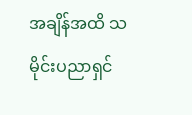အချိန်အထိ သမိုင်းပညာရှင်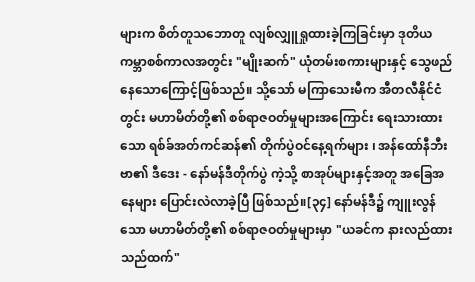များက စိတ်တူသဘောတူ လျစ်လျှူရှုထားခဲ့ကြခြင်းမှာ ဒုတိယကမ္ဘာစစ်ကာလအတွင်း "မျိုးဆက်" ယုံတမ်းစကားများနှင့် သွေဖည်နေသောကြောင့်ဖြစ်သည်။ သို့သော် မကြာသေးမီက အီတလီနိုင်ငံတွင်း မဟာမိတ်တို့၏ စစ်ရာဇဝတ်မှုများအကြောင်း ရေးသားထားသော ရစ်ခ်အတ်ကင်ဆန်၏ တိုက်ပွဲဝင်နေ့ရက်များ ၊ အန်ထော်နီဘီးဗာ၏ ဒီဒေး - နော်မန်ဒီတိုက်ပွဲ ကဲ့သို့ စာအုပ်များနှင့်အတူ အခြေအနေများ ပြောင်းလဲလာခဲ့ပြီ ဖြစ်သည်။[၃၄] နော်မန်ဒီ၌ ကျူးလွန်သော မဟာမိတ်တို့၏ စစ်ရာဇဝတ်မှုများမှာ "ယခင်က နားလည်ထားသည်ထက်"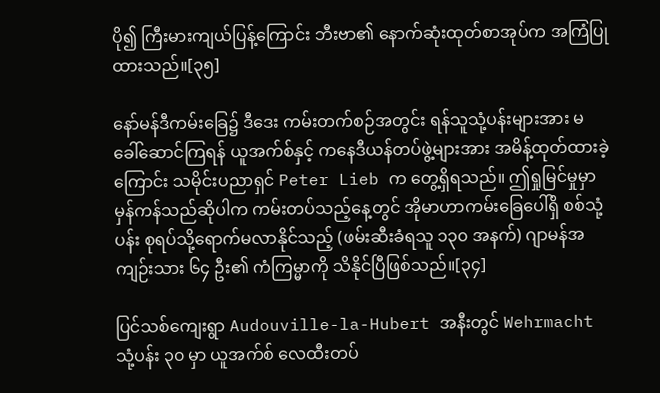ပို၍ ကြီးမားကျယ်ပြန့်ကြောင်း ဘီးဗာ၏ နောက်ဆုံးထုတ်စာအုပ်က အကြံပြုထားသည်။[၃၅]

နော်မန်ဒီကမ်းခြေ၌ ဒီဒေး ကမ်းတက်စဉ်အတွင်း ရန်သူသုံ့ပန်းများအား မခေါ်ဆောင်ကြရန် ယူအက်စ်နှင့် ကနေဒီယန်တပ်ဖွဲ့များအား အမိန့်ထုတ်ထားခဲ့ကြောင်း သမိုင်းပညာရှင် Peter Lieb က တွေ့ရှိရသည်။ ဤရှုမြင်မှုမှာ မှန်ကန်သည်ဆိုပါက ကမ်းတပ်သည့်နေ့တွင် အိုမာဟာကမ်းခြေပေါ်ရှိ စစ်သုံ့ပန်း စုရပ်သို့ရောက်မလာနိုင်သည့် (ဖမ်းဆီးခံရသူ ၁၃၀ အနက်) ဂျာမန်အကျဉ်းသား ၆၄ ဦး၏ ကံကြမ္မာကို သိနိုင်ပြီဖြစ်သည်။[၃၄]

ပြင်သစ်ကျေးရွာ Audouville-la-Hubert အနီးတွင် Wehrmacht သုံ့ပန်း ၃၀ မှာ ယူအက်စ် လေထီးတပ်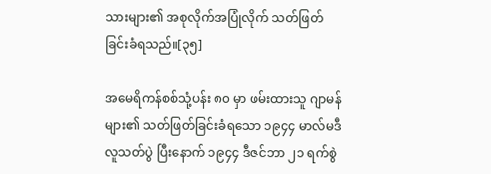သားများ၏ အစုလိုက်အပြုံလိုက် သတ်ဖြတ်ခြင်းခံရသည်။[၃၅]

အမေရိကန်စစ်သုံ့ပန်း ၈၀ မှာ ဖမ်းထားသူ ဂျာမန်များ၏ သတ်ဖြတ်ခြင်းခံရသော ၁၉၄၄ မာလ်မဒီ လူသတ်ပွဲ ပြီးနောက် ၁၉၄၄ ဒီဇင်ဘာ ၂၁ ရက်စွဲ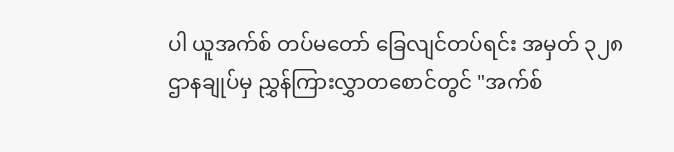ပါ ယူအက်စ် တပ်မတော် ခြေလျင်တပ်ရင်း အမှတ် ၃၂၈ ဌာနချုပ်မှ ညွှန်ကြားလွှာတစောင်တွင် "အက်စ်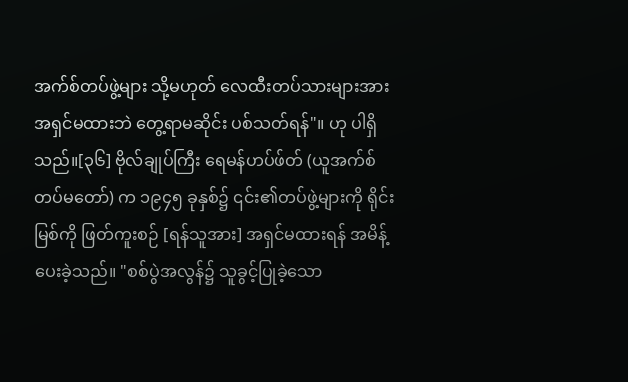အက်စ်တပ်ဖွဲ့များ သို့မဟုတ် လေထီးတပ်သားများအား အရှင်မထားဘဲ တွေ့ရာမဆိုင်း ပစ်သတ်ရန်"။ ဟု ပါရှိသည်။[၃၆] ဗိုလ်ချုပ်ကြီး ရေမန်ဟပ်ဖ်တ် (ယူအက်စ်တပ်မတော်) က ၁၉၄၅ ခုနှစ်၌ ၎င်း၏တပ်ဖွဲ့များကို ရိုင်းမြစ်ကို ဖြတ်ကူးစဉ် [ရန်သူအား] အရှင်မထားရန် အမိန့်ပေးခဲ့သည်။ "စစ်ပွဲအလွန်၌ သူခွင့်ပြုခဲ့သော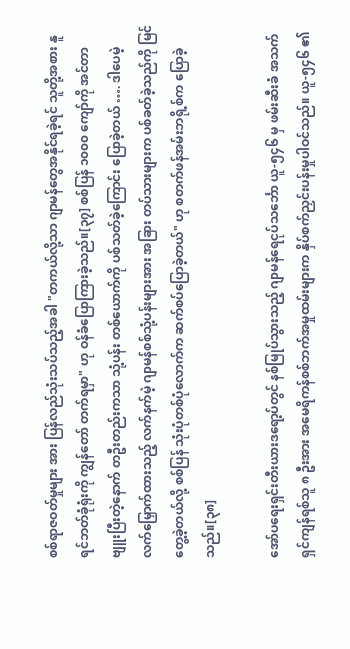စစ်ရာဇဝတ်မှုများ အား ပြန်လည်သုံးသပ်သည့်အခါ "တကယ်လို့သာ ဂျာမန်တွေအနိုင်ရခဲ့ရင် သူတို့အစား နူရင်ဘတ်ခုံရုံးကို ကျွန်တော် တက်ရမှာ" ဟု ဝန်ခံပြောကြားခဲ့သည်။[၃၇] စစ်ပြန် ၁၀၀၀ ကျော်ကို အင်တာဗျူးပြီးတဲ့နောက် တဦးတည်းကသာ သုံ့ပန်း တစ်ယောက်ကို ပစ်သတ်ခဲ့ကြောင်း ပြောခဲ့တယ် …. ဒါပေမဲ့ လက်မြှောက်ထားသည့် လက်နက်မဲ့ ဂျာမန်စစ်သုံ့ပန်းများအား အခြား တပ်သားများက ပစ်ခတ်ခဲ့သည်ကို မြင်တွေ့ခဲ့တယ်လို့ စစ်ပြန် သုံးပုံတစ်ပုံလောက်က ဆက်စပ်ပြောခဲ့တယ်" ဟု စတက်ဖန်အမ်းဘရို့စ်က ပြောခဲ့သည်။[၃၈]

အော်ပရေးရှင်းတီးယားဒရော့ပ်တွင် နစ်မြုပ်သွားသည့် ဂျာမန်ရေငုပ်သင်္ဘော ယူ-၅၄၆ မှ ဖမ်းဆီးခံ အသက်ရှင်ကျန်ရစ်သူ ၈ ဦးအား အမေရိကန်စစ်ဘက်အမှုထမ်းများက နှိပ်စက်ညှင်းပန်းမှုပါဝင်သည်။ ယူ-၅၄၆ ၏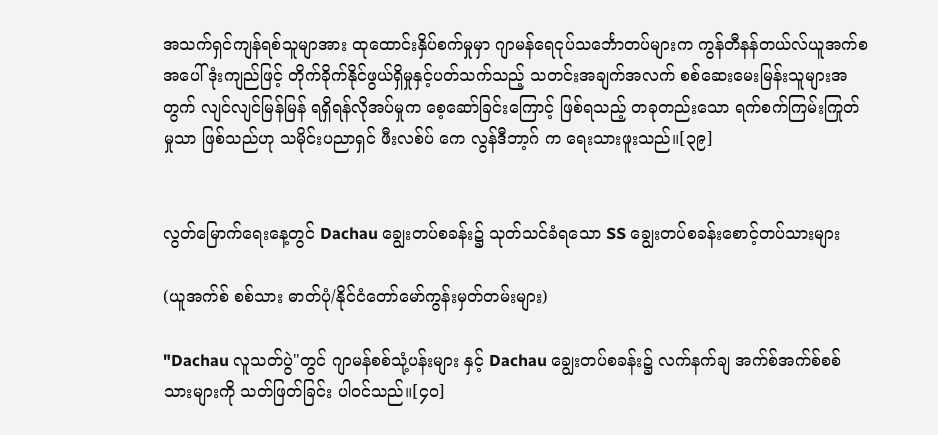အသက်ရှင်ကျန်ရစ်သူမျာအား ထုထောင်းနှိပ်စက်မှုမှာ ဂျာမန်ရေငုပ်သင်္ဘောတပ်များက ကွန်တီနန်တယ်လ်ယူအက်စအပေါ် ဒုံးကျည်ဖြင့် တိုက်ခိုက်နိုင်ဖွယ်ရှိမှုနှင့်ပတ်သက်သည့် သတင်းအချက်အလက် စစ်ဆေးမေးမြန်းသူများအတွက် လျင်လျင်မြန်မြန် ရရှိရန်လိုအပ်မှုက စေ့ဆော်ခြင်းကြောင့် ဖြစ်ရသည့် တခုတည်းသော ရက်စက်ကြမ်းကြုတ်မှုသာ ဖြစ်သည်ဟု သမိုင်းပညာရှင် ဖီးလစ်ပ် ‌ကေ လွန်ဒီဘာ့ဂ် က ရေးသားဖူးသည်။[၃၉]


လွတ်မြောက်ရေးနေ့တွင် Dachau ချွေးတပ်စခန်း၌ သုတ်သင်ခံရသော SS ချွေးတပ်စခန်းစောင့်တပ်သားများ

(ယူအက်စ် စစ်သား ဓာတ်ပုံ/နိုင်ငံတော်မော်ကွန်းမှတ်တမ်းများ)

"Dachau လူသတ်ပွဲ"တွင် ဂျာမန်စစ်သုံ့ပန်းများ နှင့် Dachau ချွေးတပ်စခန်း၌ လက်နက်ချ အက်စ်အက်စ်စစ်သားများကို သတ်ဖြတ်ခြင်း ပါဝင်သည်။[၄၀]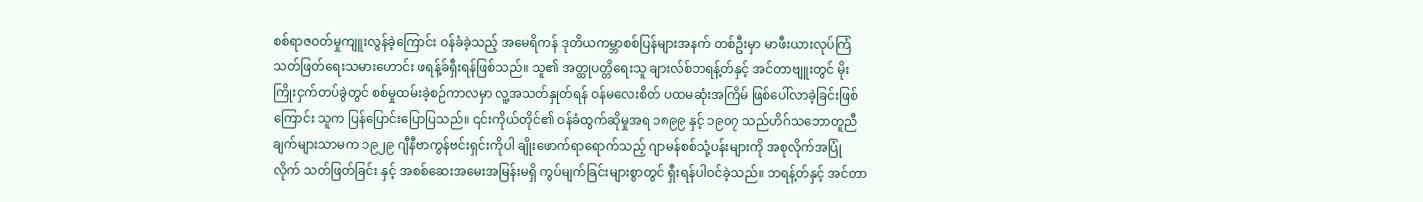စစ်ရာဇဝတ်မှုကျူးလွန်ခဲ့ကြောင်း ဝန်ခံခဲ့သည့် အမေရိကန် ဒုတိယကမ္ဘာစစ်ပြန်များအနက် တစ်ဦးမှာ မာဖီးယားလုပ်ကြံသတ်ဖြတ်ရေးသမားဟောင်း ဖရန့်ခ်ရှီးရန်ဖြစ်သည်။ သူ၏ အတ္ထုပတ္တိရေးသူ ချားလ်စ်ဘရန့်တ်နှင့် အင်တာဗျူးတွင် မိုးကြိုးငှက်တပ်ခွဲတွင် စစ်မှုထမ်းခဲ့စဉ်ကာလမှာ လူ့အသတ်နှုတ်ရန် ဝန်မလေးစိတ် ပထမဆုံးအကြိမ် ဖြစ်ပေါ်လာခဲ့ခြင်းဖြစ်ကြောင်း သူက ပြန်ပြောင်းပြောပြသည်။ ၎င်းကိုယ်တိုင်၏ ဝန်ခံထွက်ဆိုမှုအရ ၁၈၉၉ နှင့် ၁၉၀၇ သည်ဟိဂ်သဘောတူညီချက်များသာမက ၁၉၂၉ ဂျီနီဗာကွန်ဗင်းရှင်းကိုပါ ချိုးဖောက်ရာရောက်သည့် ဂျာမန်စစ်သုံ့ပန်းများကို အစုလိုက်အပြုံလိုက် သတ်ဖြတ်ခြင်း နှင့် အစစ်ဆေးအမေးအမြန်းမရှိ ကွပ်မျက်ခြင်းများစွာတွင် ရှီးရန်ပါဝင်ခဲ့သည်။ ဘရန့်တ်နှင့် အင်တာ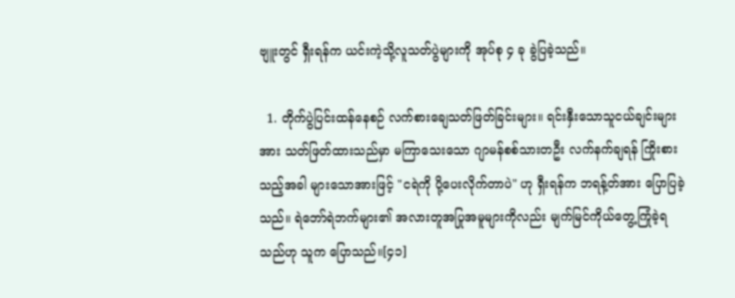ဗျူးတွင် ရှီးရန်က ယင်းကဲ့သို့လူသတ်ပွဲများကို အုပ်စု ၄ ခု ခွဲပြခဲ့သည်။

  1. တိုက်ပွဲပြင်းထန်နေစဉ် လက်စားချေသတ်ဖြတ်ခြင်းများ။ ရင်းနှီးသောသူငယ်ချင်းများအား သတ်ဖြတ်ထားသည်မှာ မကြာသေးသော ဂျာမန်စစ်သားတဦး လက်နက်ချရန် ကြိုးစားသည့်အခါ များသောအားဖြင့် "ငရဲကို ပို့ပေးလိုက်တာပဲ" ဟု ရှီးရန်က ဘရန့်တ်အား ပြောပြခဲ့သည်။ ရဲဘော်ရဲဘက်များ၏ အလားတူအပြုအမူများကိုလည်း မျက်မြင်ကိုယ်တွေ့ကြုံခဲ့ရသည်ဟု သူက ပြောသည်။[၄၁]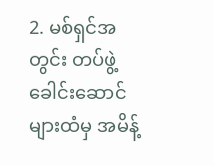2. မစ်ရှင်အတွင်း တပ်ဖွဲ့ခေါင်းဆောင်များထံမှ အမိန့်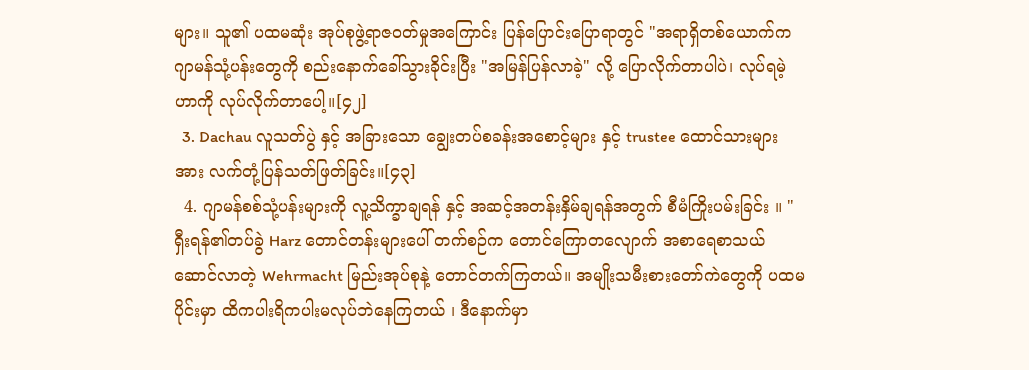များ။ သူ၏ ပထမဆုံး အုပ်စုဖွဲ့ရာဇဝတ်မှုအကြောင်း ပြန်ပြောင်းပြောရာတွင် "အရာရှိတစ်ယောက်က ဂျာမန်သုံ့ပန်းတွေကို စည်းနောက်ခေါ်သွားခိုင်းပြီး "အမြန်ပြန်လာခဲ့" လို့ ပြောလိုက်တာပါပဲ၊ လုပ်ရမဲ့ဟာကို လုပ်လိုက်တာပေါ့။[၄၂]
  3. Dachau လူသတ်ပွဲ နှင့် အခြားသော ချွေးတပ်စခန်းအစောင့်များ နှင့် trustee ထောင်သားများအား လက်တုံ့ပြန်သတ်ဖြတ်ခြင်း။[၄၃]
  4. ဂျာမန်စစ်သုံ့ပန်းများကို လူ့သိက္ခာချရန် နှင့် အဆင့်အတန်းနှိမ်ချရန်အတွက် စီမံကြိုးပမ်းခြင်း ။ "ရှီးရန်၏တပ်ခွဲ Harz တောင်တန်းများပေါ် တက်စဉ်က တောင်ကြောတလျောက် အစာရေစာသယ်ဆောင်လာတဲ့ Wehrmacht မြည်းအုပ်စုနဲ့ တောင်တက်ကြတယ်။ အမျိုးသမီးစားတော်ကဲတွေကို ပထမပိုင်းမှာ ထိကပါးရိကပါးမလုပ်ဘဲနေကြတယ် ၊ ဒီနောက်မှာ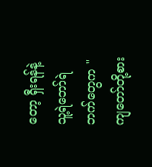တော့ ရှီးရန်နဲ့ သူ့ရဲဘော်ရဲဘက်တွေက "ကျတော်တို့စား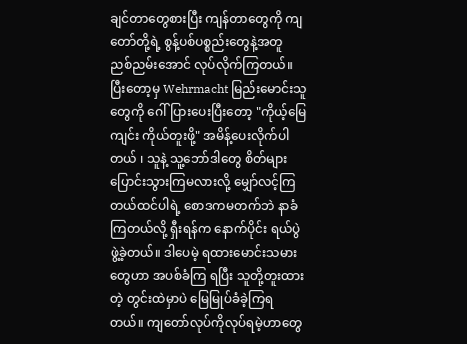ချင်တာတွေစားပြီး ကျန်တာတွေကို ကျတော်တို့ရဲ့ စွန့်ပစ်ပစ္စည်းတွေနဲ့အတူ ညစ်ညမ်းအောင် လုပ်လိုက်ကြတယ်။ ပြီးတော့မှ Wehrmacht မြည်းမောင်းသူတွေကို ဂေါ်ပြားပေးပြီးတော့ "ကိုယ့်မြေကျင်း ကိုယ်တူးဖို့" အမိန့်ပေးလိုက်ပါတယ် ၊ သူနဲ့ သူ့ဘော်ဒါတွေ စိတ်များပြောင်းသွားကြမလားလို့ မျှော်လင့်ကြတယ်ထင်ပါရဲ့ စောဒကမတက်ဘဲ နာခံကြတယ်လို့ ရှီးရန်က နောက်ပိုင်း ရယ်ပွဲဖွဲ့ခဲ့တယ်။ ဒါပေမဲ့ ရထားမောင်းသမားတွေဟာ အပစ်ခံကြ ရပြီး သူတို့တူးထားတဲ့ တွင်းထဲမှာပဲ မြေမြုပ်ခံခဲ့ကြရတယ်။ ကျတော်လုပ်ကိုလုပ်ရမဲ့ဟာတွေ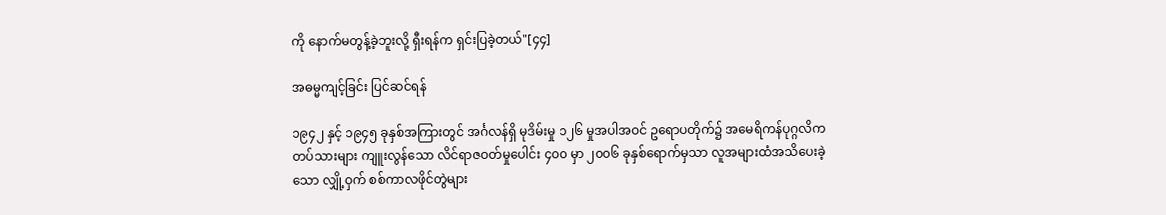ကို နောက်မတွန့်ခဲ့ဘူးလို့ ရှီးရန်က ရှင်းပြခဲ့တယ်"[၄၄]

အဓမ္မကျင့်ခြင်း ပြင်ဆင်ရန်

၁၉၄၂ နှင့် ၁၉၄၅ ခုနှစ်အကြားတွင် အင်္ဂလန်ရှိ မုဒိမ်းမှု ၁၂၆ မှုအပါအဝင် ဥရောပတိုက်၌ အမေရိကန်ပုဂ္ဂလိကတပ်သားများ ကျူးလွန်သော လိင်ရာဇဝတ်မှုပေါင်း ၄၀၀ မှာ ၂၀၀၆ ခုနှစ်ရောက်မှသာ လူအများထံအသိပေးခဲ့သော လျှို့ဝှက် စစ်ကာလဖိုင်တွဲများ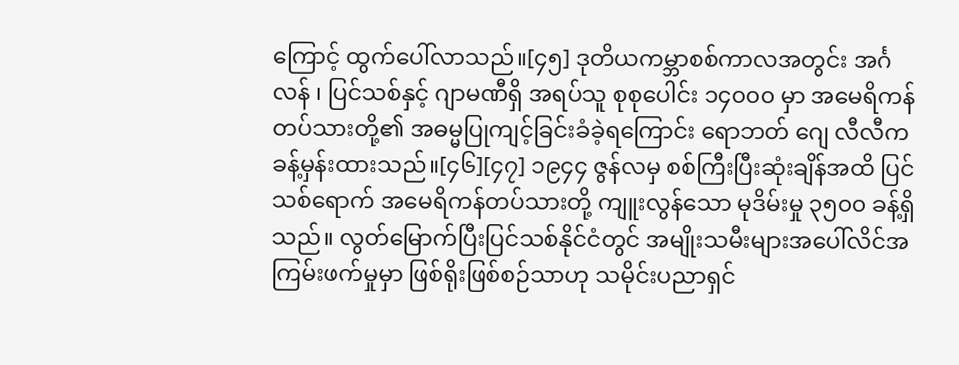ကြောင့် ထွက်ပေါ်လာသည်။[၄၅] ဒုတိယကမ္ဘာစစ်ကာလအတွင်း အင်္ဂလန် ၊ ပြင်သစ်နှင့် ဂျာမဏီရှိ အရပ်သူ စုစုပေါင်း ၁၄၀၀၀ မှာ အမေရိကန်တပ်သားတို့၏ အဓမ္မပြုကျင့်ခြင်းခံခဲ့ရကြောင်း ရောဘတ် ဂျေ လီလီက ခန့်မှန်းထားသည်။[၄၆][၄၇] ၁၉၄၄ ဇွန်လမှ စစ်ကြီးပြီးဆုံးချိန်အထိ ပြင်သစ်ရောက် အမေရိကန်တပ်သားတို့ ကျူးလွန်သော မုဒိမ်းမှု ၃၅၀၀ ခန့်ရှိသည်။ လွတ်မြောက်ပြီးပြင်သစ်နိုင်ငံတွင် အမျိုးသမီးများအပေါ်လိင်အကြမ်းဖက်မှုမှာ ဖြစ်ရိုးဖြစ်စဉ်သာဟု သမိုင်းပညာရှင်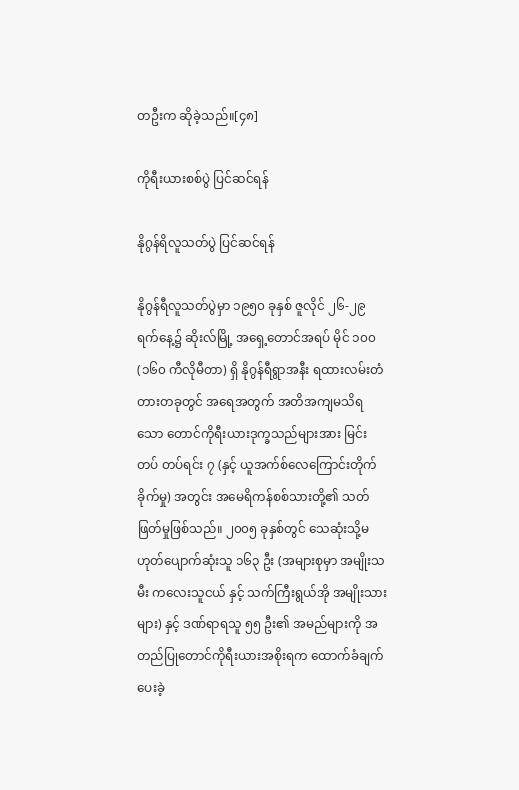တဦးက ဆိုခဲ့သည်။[၄၈]

ကိုရီးယားစစ်ပွဲ ပြင်ဆင်ရန်

နိုဂွန်ရိလူသတ်ပွဲ ပြင်ဆင်ရန်

နိုဂွန်ရီလူသတ်ပွဲမှာ ၁၉၅၀ ခုနှစ် ဇူလိုင် ၂၆-၂၉ ရက်နေ့၌ ဆိုးလ်မြို့ အရှေ့တောင်အရပ် မိုင် ၁၀၀ (၁၆၀ ကီလိုမီတာ) ရှိ နိုဂွန်ရီရွာအနီး ရထားလမ်းတံတားတခုတွင် အရေအတွက် အတိအကျမသိရသော တောင်ကိုရီးယားဒုက္ခသည်များအား မြင်းတပ် တပ်ရင်း ၇ (နှင့် ယူအက်စ်လေကြောင်းတိုက်ခိုက်မှု) အတွင်း အမေရိကန်စစ်သားတို့၏ သတ်ဖြတ်မှုဖြစ်သည်။ ၂၀၀၅ ခုနှစ်တွင် သေဆုံးသို့မဟုတ်ပျောက်ဆုံးသူ ၁၆၃ ဦး (အများစုမှာ အမျိုးသမီး ကလေးသူငယ် နှင့် သက်ကြီးရွယ်အို အမျိုးသားများ) နှင့် ဒဏ်ရာရသူ ၅၅ ဦး၏ အမည်များကို အတည်ပြုတောင်ကိုရီးယားအစိုးရက ထောက်ခံချက်ပေးခဲ့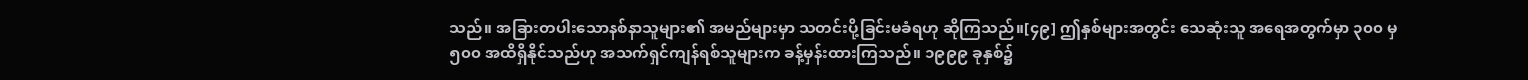သည်။ အခြားတပါးသောနစ်နာသူများ၏ အမည်များမှာ သတင်းပို့ခြင်းမခံရဟု ဆိုကြသည်။[၄၉] ဤနှစ်များအတွင်း သေဆုံးသူ အရေအတွက်မှာ ၃၀၀ မှ ၅၀၀ အထိရှိနိုင်သည်ဟု အသက်ရှင်ကျန်ရစ်သူများက ခန့်မှန်းထားကြသည်။ ၁၉၉၉ ခုနှစ်၌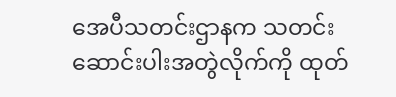အေပီသတင်းဌာနက သတင်းဆောင်းပါးအတွဲလိုက်ကို ထုတ်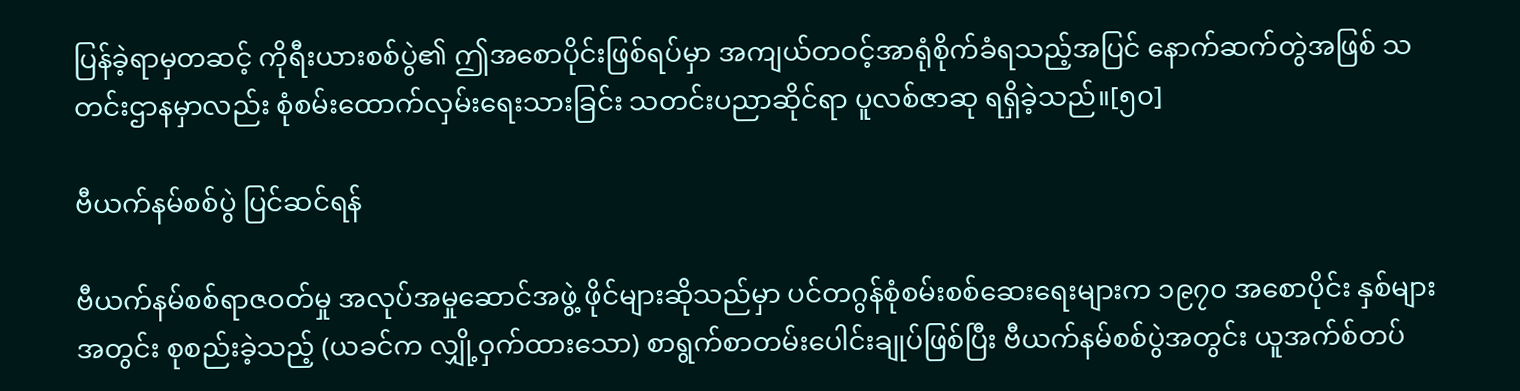ပြန်ခဲ့ရာမှတဆင့် ကိုရီးယားစစ်ပွဲ၏ ဤအစောပိုင်းဖြစ်ရပ်မှာ အကျယ်တဝင့်အာရုံစိုက်ခံရသည့်အပြင် နောက်ဆက်တွဲအဖြစ် သတင်းဌာနမှာလည်း စုံစမ်းထောက်လှမ်းရေးသားခြင်း သတင်းပညာဆိုင်ရာ ပူလစ်ဇာဆု ရရှိခဲ့သည်။[၅၀]

ဗီယက်နမ်စစ်ပွဲ ပြင်ဆင်ရန်

ဗီယက်နမ်စစ်ရာဇဝတ်မှု အလုပ်အမှုဆောင်အဖွဲ့ ဖိုင်များဆိုသည်မှာ ပင်တဂွန်စုံစမ်းစစ်ဆေးရေးများက ၁၉၇၀ အစောပိုင်း နှစ်များအတွင်း စုစည်းခဲ့သည့် (ယခင်က လျှို့ဝှက်ထားသော) စာရွက်စာတမ်းပေါင်းချုပ်ဖြစ်ပြီး ဗီယက်နမ်စစ်ပွဲအတွင်း ယူအက်စ်တပ်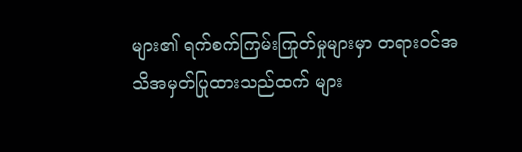များ၏ ရက်စက်ကြမ်းကြုတ်မှုများမှာ တရားဝင်အသိအမှတ်ပြုထားသည်ထက် များ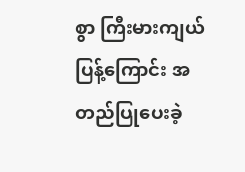စွာ ကြီးမားကျယ်ပြန့်ကြောင်း အတည်ပြုပေးခဲ့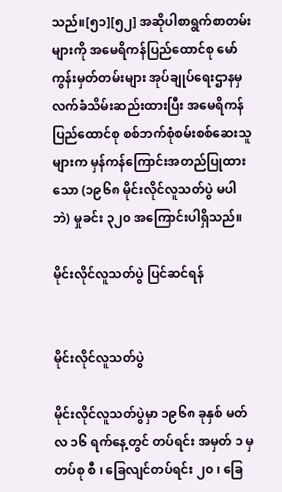သည်။[၅၁][၅၂] အဆိုပါစာရွက်စာတမ်းများကို အမေရိကန်ပြည်ထောင်စု မော်ကွန်းမှတ်တမ်းများ အုပ်ချုပ်ရေးဌာနမှ လက်ခံသိမ်းဆည်းထားပြီး အမေရိကန်ပြည်ထောင်စု စစ်ဘက်စုံစမ်းစစ်ဆေးသူများက မှန်ကန်ကြောင်းအတည်ပြုထားသော (၁၉၆၈ မိုင်းလိုင်လူသတ်ပွဲ မပါဘဲ) မှုခင်း ၃၂၀ အကြောင်းပါရှိသည်။

မိုင်းလိုင်လူသတ်ပွဲ ပြင်ဆင်ရန်


မိုင်းလိုင်လူသတ်ပွဲ

မိုင်းလိုင်လူသတ်ပွဲမှာ ၁၉၆၈ ခုနှစ် မတ်လ ၁၆ ရက်နေ့တွင် တပ်ရင်း အမှတ် ၁ မှ တပ်စု စီ ၊ ခြေလျင်တပ်ရင်း ၂၀ ၊ ခြေ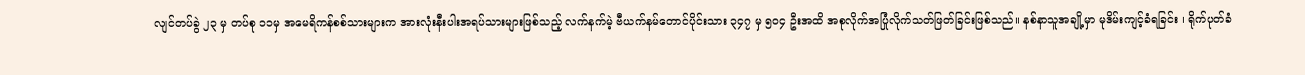လျင်တပ်ခွဲ ၂၃ မှ တပ်စု ၁၁မှ အမေရိကန်စစ်သားများက အားလုံးနီးပါးအရပ်သားများဖြစ်သည့် လက်နက်မဲ့ ဗီယက်နမ်တောင်ပိုင်းသား ၃၄၇ မှ ၅၀၄ ဦးအထိ အစုလိုက်အပြုံလိုက်သတ်ဖြတ်ခြင်းဖြစ်သည်။ နစ်နာသူအချို့မှာ မုဒိမ်းကျင့်ခံရခြင်း ၊ ရိုက်ပုတ်ခံ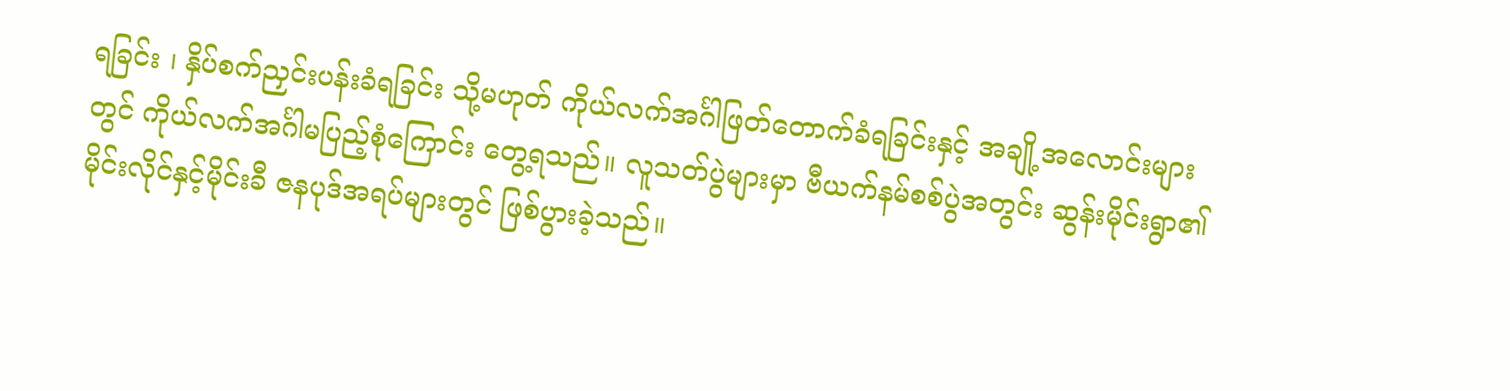ရခြင်း ၊ နှိပ်စက်ညှင်းပန်းခံရခြင်း သို့မဟုတ် ကိုယ်လက်အင်္ဂါဖြတ်တောက်ခံရခြင်းနှင့် အချို့အလောင်းများတွင် ကိုယ်လက်အင်္ဂါမပြည့်စုံကြောင်း တွေ့ရသည်။ လူသတ်ပွဲများမှာ ဗီယက်နမ်စစ်ပွဲအတွင်း ဆွန်းမိုင်းရွာ၏ မိုင်းလိုင်နှင့်မိုင်းခီ ဇနပုဒ်အရပ်များတွင် ဖြစ်ပွားခဲ့သည်။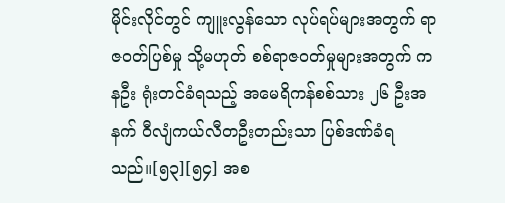မိုင်းလိုင်တွင် ကျူးလွန်သော လုပ်ရပ်များအတွက် ရာဇဝတ်ပြစ်မှု သို့မဟုတ် စစ်ရာဇဝတ်မှုများအတွက် ကနဦး ရုံးတင်ခံရသည့် အမေရိကန်စစ်သား ၂၆ ဦးအနက် ဝီလျံကယ်လီတဦးတည်းသာ ပြစ်ဒဏ်ခံရသည်။[၅၃][၅၄] အစ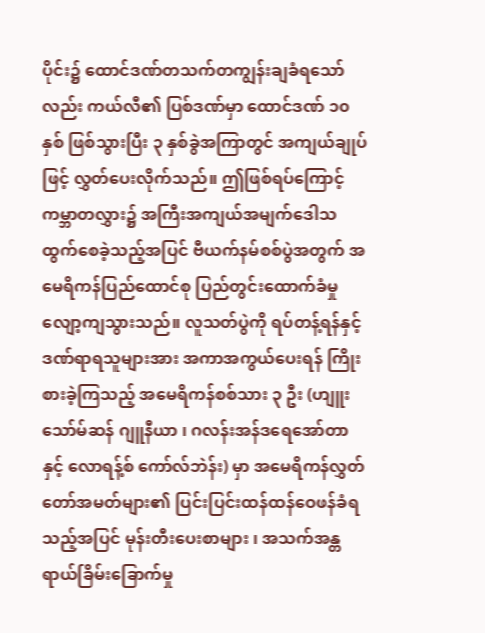ပိုင်း၌ ထောင်ဒဏ်တသက်တကျွန်းချခံရသော်လည်း ကယ်လီ၏ ပြစ်ဒဏ်မှာ ထောင်ဒဏ် ၁၀ နှစ် ဖြစ်သွားပြီး ၃ နှစ်ခွဲအကြာတွင် အကျယ်ချုပ်ဖြင့် လွှတ်ပေးလိုက်သည်။ ဤဖြစ်ရပ်ကြောင့် ကမ္ဘာတလွှား၌ အကြီးအကျယ်အမျက်ဒေါသထွက်စေခဲ့သည့်အပြင် ဗီယက်နမ်စစ်ပွဲအတွက် အမေရိကန်ပြည်ထောင်စု ပြည်တွင်းထောက်ခံမှု လျော့ကျသွားသည်။ လူသတ်ပွဲကို ရပ်တန့်ရန်နှင့် ဒဏ်ရာရသူများအား အကာအကွယ်ပေးရန် ကြိုးစားခဲ့ကြသည့် အမေရိကန်စစ်သား ၃ ဦး (ဟျူးသော်မ်ဆန် ဂျူနီယာ ၊ ဂလန်းအန်ဒရေအော်တာ နှင့် လောရန့်စ် ကော်လ်ဘဲန်း) မှာ အမေရိကန်လွှတ်တော်အမတ်များ၏ ပြင်းပြင်းထန်ထန်ဝေဖန်ခံရသည့်အပြင် မုန်းတီးပေးစာများ ၊ အသက်အန္တရာယ်ခြိမ်းခြောက်မှု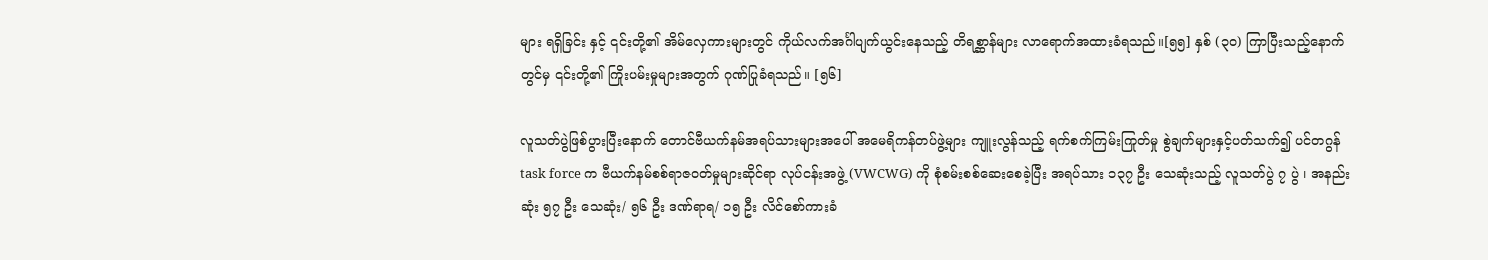များ ရရှိခြင်း နှင့် ၎င်းတို့၏ အိမ်လှေကားများတွင် ကိုယ်လက်အင်္ဂါပျက်ယွင်းနေသည့် တိရစ္ဆာန်များ လာရောက်အထားခံရသည်။[၅၅] နှစ် (၃၀) ကြာပြီးသည့်နောက်တွင်မှ ၎င်းတို့၏ ကြိုးပမ်းမှုများအတွက် ဂုဏ်ပြုခံရသည်။ [၅၆]

လူသတ်ပွဲဖြစ်ပွားပြီးနောက် တောင်ဗီယက်နမ်အရပ်သားများအပေါ် အမေရိကန်တပ်ဖွဲ့များ ကျူးလွန်သည့် ရက်စက်ကြမ်းကြုတ်မှု စွဲချက်များနှင့်ပတ်သက်၍ ပင်တဂွန် task force က ဗီယက်နမ်စစ်ရာဇဝတ်မှုများဆိုင်ရာ လုပ်ငန်းအဖွဲ့ (VWCWG) ကို စုံစမ်းစစ်ဆေးစေခဲ့ပြီး အရပ်သား ၁၃၇ ဦး သေဆုံးသည့် လူသတ်ပွဲ ၇ ပွဲ ၊ အနည်းဆုံး ၅၇ ဦး သေဆုံး/ ၅၆ ဦး ဒဏ်ရာရ/ ၁၅ ဦး လိင်စော်ကားခံ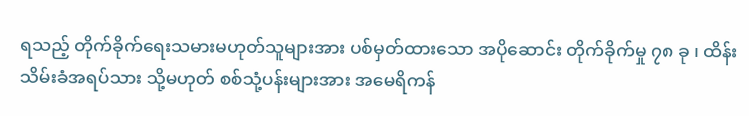ရသည့် တိုက်ခိုက်ရေးသမားမဟုတ်သူများအား ပစ်မှတ်ထားသော အပိုဆောင်း တိုက်ခိုက်မှု ၇၈ ခု ၊ ထိန်းသိမ်းခံအရပ်သား သို့မဟုတ် စစ်သုံ့ပန်းများအား အမေရိကန်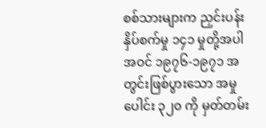စစ်သားများက ညှင်းပန်းနှိပ်စက်မှု ၁၄၁ မှုတို့အပါအဝင် ၁၉၇၆-၁၉၇၁ အတွင်းဖြစ်ပွားသော အမှုပေါင်း ၃၂၀ ကို မှတ်တမ်း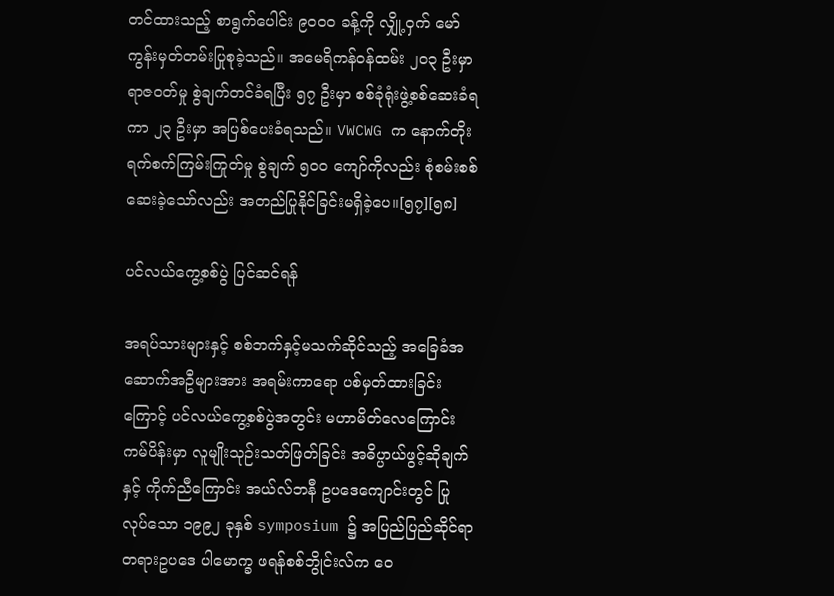တင်ထားသည့် စာရွက်ပေါင်း ၉၀၀၀ ခန့်ကို လျှို့ဝှက် မော်ကွန်းမှတ်တမ်းပြုစုခဲ့သည်။ အမေရိကန်ဝန်ထမ်း ၂၀၃ ဦးမှာ ရာဇဝတ်မှု စွဲချက်တင်ခံရပြီး ၅၇ ဦးမှာ စစ်ခုံရုံးဖွဲ့စစ်ဆေးခံရကာ ၂၃ ဦးမှာ အပြစ်ပေးခံရသည်။ VWCWG က နောက်တိုး ရက်စက်ကြမ်းကြုတ်မှု စွဲချက် ၅၀၀ ကျော်ကိုလည်း စုံစမ်းစစ်ဆေးခဲ့သော်လည်း အတည်ပြုနိုင်ခြင်းမရှိခဲ့ပေ။[၅၇][၅၈]

ပင်လယ်ကွေ့စစ်ပွဲ ပြင်ဆင်ရန်

အရပ်သားများနှင့် စစ်ဘက်နှင့်မသက်ဆိုင်သည့် အခြေခံအဆောက်အဦများအား အရမ်းကာရော ပစ်မှတ်ထားခြင်းကြောင့် ပင်လယ်ကွေ့စစ်ပွဲအတွင်း မဟာမိတ်လေကြောင်းကမ်ပိန်းမှာ လူမျိုးသုဉ်းသတ်ဖြတ်ခြင်း အဓိပ္ပာယ်ဖွင့်ဆိုချက်နှင့် ကိုက်ညီကြောင်း အယ်လ်ဘနီ ဥပဒေကျောင်းတွင် ပြုလုပ်သော ၁၉၉၂ ခုနှစ် symposium ၌ အပြည်ပြည်ဆိုင်ရာတရားဥပဒေ ပါမောက္ခ ဖရန်စစ်ဘွိုင်းလ်က ဝေ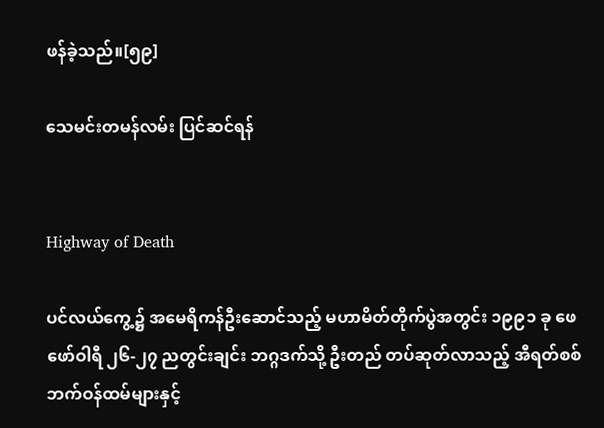ဖန်ခဲ့သည်။[၅၉]

သေမင်းတမန်လမ်း ပြင်ဆင်ရန်


Highway of Death

ပင်လယ်ကွေ့၌ အမေရိကန်ဦးဆောင်သည့် မဟာမိတ်တိုက်ပွဲအတွင်း ၁၉၉၁ ခု ဖေဖော်ဝါရီ ၂၆-၂၇ ညတွင်းချင်း ဘဂ္ဂဒက်သို့ ဦးတည် တပ်ဆုတ်လာသည့် အီရတ်စစ်ဘက်ဝန်ထမ်များနှင့်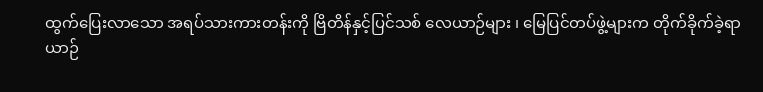ထွက်ပြေးလာသော အရပ်သားကားတန်းကို ဗြိတိန်နှင့်ပြင်သစ် လေယာဉ်များ ၊ မြေပြင်တပ်ဖွဲ့များက တိုက်ခိုက်ခဲ့ရာ ယာဉ်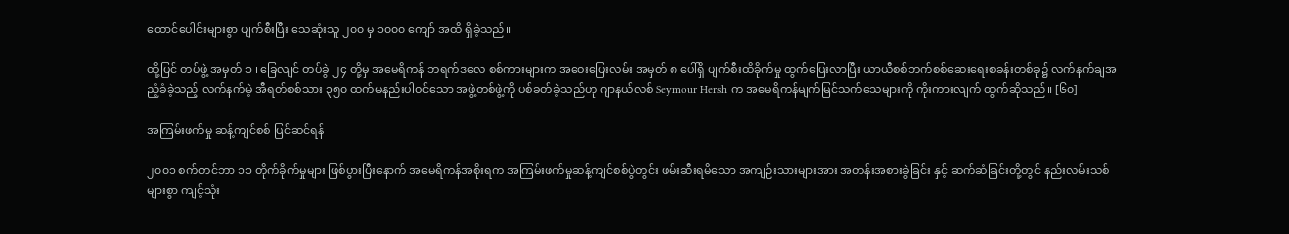ထောင်ပေါင်းများစွာ ပျက်စီးပြီး သေဆုံးသူ ၂၀၀ မှ ၁၀၀၀ ကျော် အထိ ရှိခဲ့သည်။

ထို့ပြင် တပ်ဖွဲ့ အမှတ် ၁ ၊ ခြေလျင် တပ်ခွဲ ၂၄ တို့မှ အမေရိကန် ဘရက်ဒလေ စစ်ကားများက အဝေးပြေးလမ်း အမှတ် ၈ ပေါ်ရှိ ပျက်စီးထိခိုက်မှု ထွက်ပြေးလာပြီး ယာယီစစ်ဘက်စစ်ဆေးရေးစခန်းတစ်ခု၌ လက်နက်ချအညံ့ခံခဲ့သည့် လက်နက်မဲ့ အီရတ်စစ်သား ၃၅၀ ထက်မနည်းပါဝင်သော အဖွဲ့တစ်ဖွဲ့ကို ပစ်ခတ်ခဲ့သည်ဟု ဂျာနယ်လစ် Seymour Hersh က အမေရိကန်မျက်မြင်သက်သေများကို ကိုးကားလျက် ထွက်ဆိုသည်။ [၆၀]

အကြမ်းဖက်မှု ဆန့်ကျင်စစ် ပြင်ဆင်ရန်

၂၀၀၁ စက်တင်ဘာ ၁၁ တိုက်ခိုက်မှုများ ဖြစ်ပွားပြီးနောက် အမေရိကန်အစိုးရက အကြမ်းဖက်မှုဆန့်ကျင်စစ်ပွဲတွင်း ဖမ်းဆီးရမိသော အကျဉ်းသားများအား အတန်းအစားခွဲခြင်း နှင့် ဆက်ဆံခြင်းတို့တွင် နည်းလမ်းသစ်များစွာ ကျင့်သုံး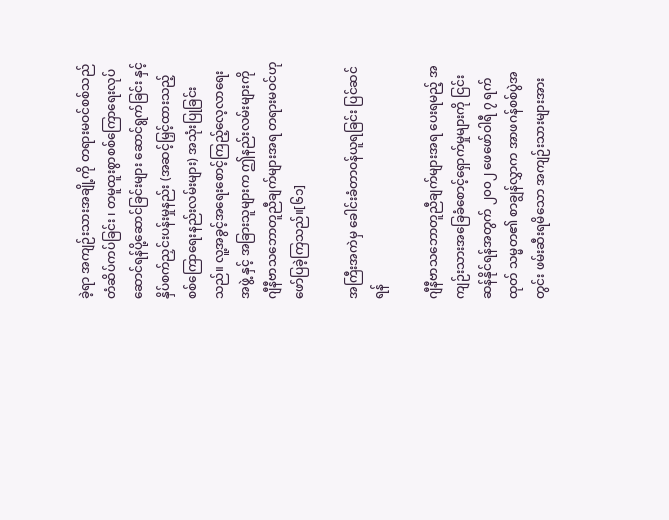ခဲ့ရာ အကျဉ်းသားအချို့ကို တရားမဝင်စစ်သည် တံဆိပ်ကပ်ခြင်း ၊ တမူထူးစွာစစ်ကြောရေးလုပ်ဆောင်ရန်ပို့ဆောင်ခြင်းများ ဆောင်ရွက်ခြင်း နှင့် နှိပ်စက်ညှင်းပန်းမှုနည်း (အဆင့်မြှင့်ထားသည့် စစ်ကြောရေးနည်းလမ်းများ) အသုံးပြုခြင်းသည်။ လူ့အခွင့်အရေးစောင့်ကြည့်လေ့လာရေးအဖွဲ့ နှင့် အခြားသူများက ဤနည်းလမ်းများကို ဂျီနီဗာသဘောတူညီချက်များအရ တရားမဝင်ဟု ဖော်ပြခဲ့ကြသည်။[၆၁]

အကြီးအကဲမှ ခေါင်းခံတာဝန်ယူရခြင်း ပြင်ဆင်ရန်

ဂျီနီဗာသဘောတူညီချက်များအရ ပေးရမည့် အကျဉ်းသားအခြေခံစောင့်ရှောက်မှုများကို ငြင်းဆန်နိုင်ရန်အတွက် ၂၀၀၂ ဖေဖော်ဝါရီ ၇ ရက်ထုတ် သမ္မတ၏ စာချွန်လွှာက အာဖဂန်စစ်ပွဲအတွင်း ဖမ်းဆီးရမိသော အကျဉ်းသားများအား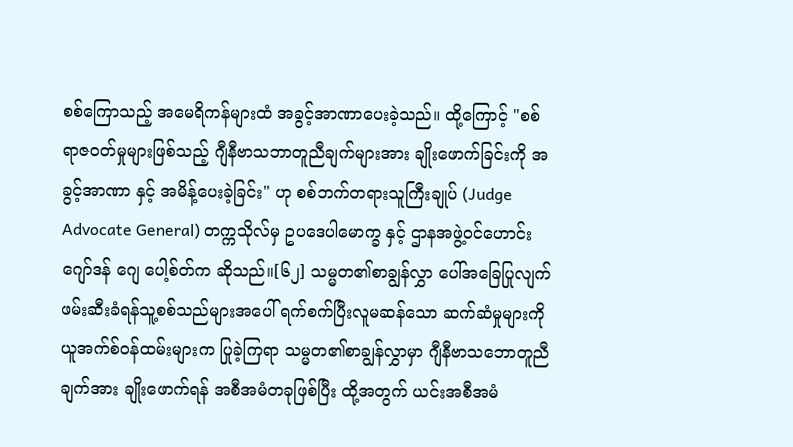စစ်ကြောသည့် အမေရိကန်များထံ အခွင့်အာဏာပေးခဲ့သည်။ ထို့ကြောင့် "စစ်ရာဇဝတ်မှုများဖြစ်သည့် ဂျီနီဗာသဘာတူညီချက်များအား ချိုးဖောက်ခြင်းကို အခွင့်အာဏာ နှင့် အမိန့်ပေးခဲ့ခြင်း" ဟု စစ်ဘက်တရားသူကြီးချုပ် (Judge Advocate General) တက္ကသိုလ်မှ ဥပဒေပါမောက္ခ နှင့် ဌာနအဖွဲ့ဝင်ဟောင်း ဂျော်ဒန် ဂျေ ပေါ့စ်တ်က ဆိုသည်။[၆၂] သမ္မတ၏စာချွန်လွှာ ပေါ်အခြေပြုလျက် ဖမ်းဆီးခံရန်သူ့စစ်သည်များအပေါ် ရက်စက်ပြီးလူမဆန်သော ဆက်ဆံမှုများကို ယူအက်စ်ဝန်ထမ်းများက ပြုခဲ့ကြရာ သမ္မတ၏စာချွန်လွှာမှာ ဂျီနီဗာသဘောတူညီချက်အား ချိုးဖောက်ရန် အစီအမံတခုဖြစ်ပြီး ထို့အတွက် ယင်းအစီအမံ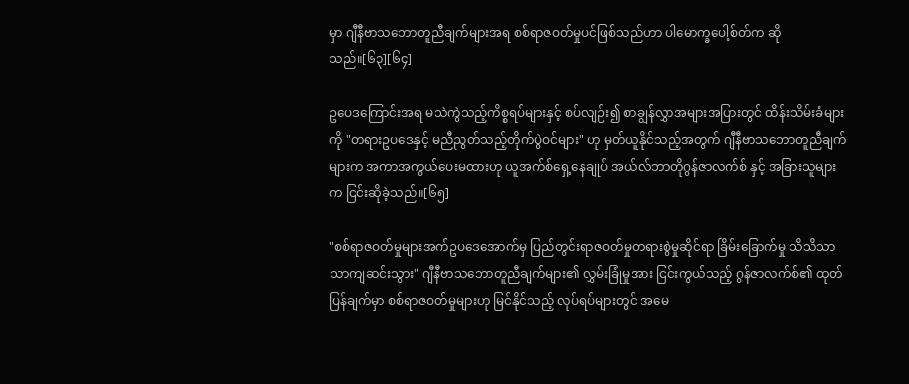မှာ ဂျီနီဗာသဘောတူညီချက်များအရ စစ်ရာဇဝတ်မှုပင်ဖြစ်သည်ဟာ ပါမောက္ခပေါ့စ်တ်က ဆိုသည်။[၆၃][၆၄]

ဥပေဒကြောင်းအရ မသဲကွဲသည့်ကိစ္စရပ်များနှင့် စပ်လျဉ်း၍ စာချွန်လွှာအများအပြားတွင် ထိန်းသိမ်းခံများကို "တရားဥပဒေနှင့် မညီညွတ်သည့်တိုက်ပွဲဝင်များ" ဟု မှတ်ယူနိုင်သည့်အတွက် ဂျီနီဗာသဘောတူညီချက်များက အကာအကွယ်ပေးမထားဟု ယူအက်စ်ရှေ့နေချုပ် အယ်လ်ဘာတိုဂွန်ဇာလက်စ် နှင့် အခြားသူများက ငြင်းဆိုခဲ့သည်။[၆၅]

"စစ်ရာဇဝတ်မှုများအက်ဥပဒေအောက်မှ ပြည်တွင်းရာဇဝတ်မှုတရားစွဲမှုဆိုင်ရာ ခြိမ်းခြောက်မှု သိသိသာသာကျဆင်းသွား" ဂျီနီဗာသဘောတူညီချက်များ၏ လွှမ်းခြုံမှုအား ငြင်းကွယ်သည့် ဂွန်ဇာလက်စ်၏ ထုတ်ပြန်ချက်မှာ စစ်ရာဇဝတ်မှုများဟု မြင်နိုင်သည့် လုပ်ရပ်များတွင် အမေ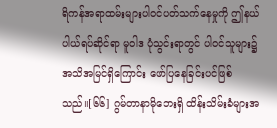ရိကန်အရာထမ်းများပါဝင်ပတ်သက်နေမှုကို ဤနယ်ပါယ်ရပ်ဆိုင်ရာ မူဝါဒ ပုံသွင်းရာတွင် ပါဝင်သူများ၌ အသိအမြင်ရှိကြောင်း ဖော်ပြနေခြင်းပင်ဖြစ်သည်။[၆၆] ဂွမ်တာနာမိုဘေးရှိ ထိန်းသိမ်းခံများအ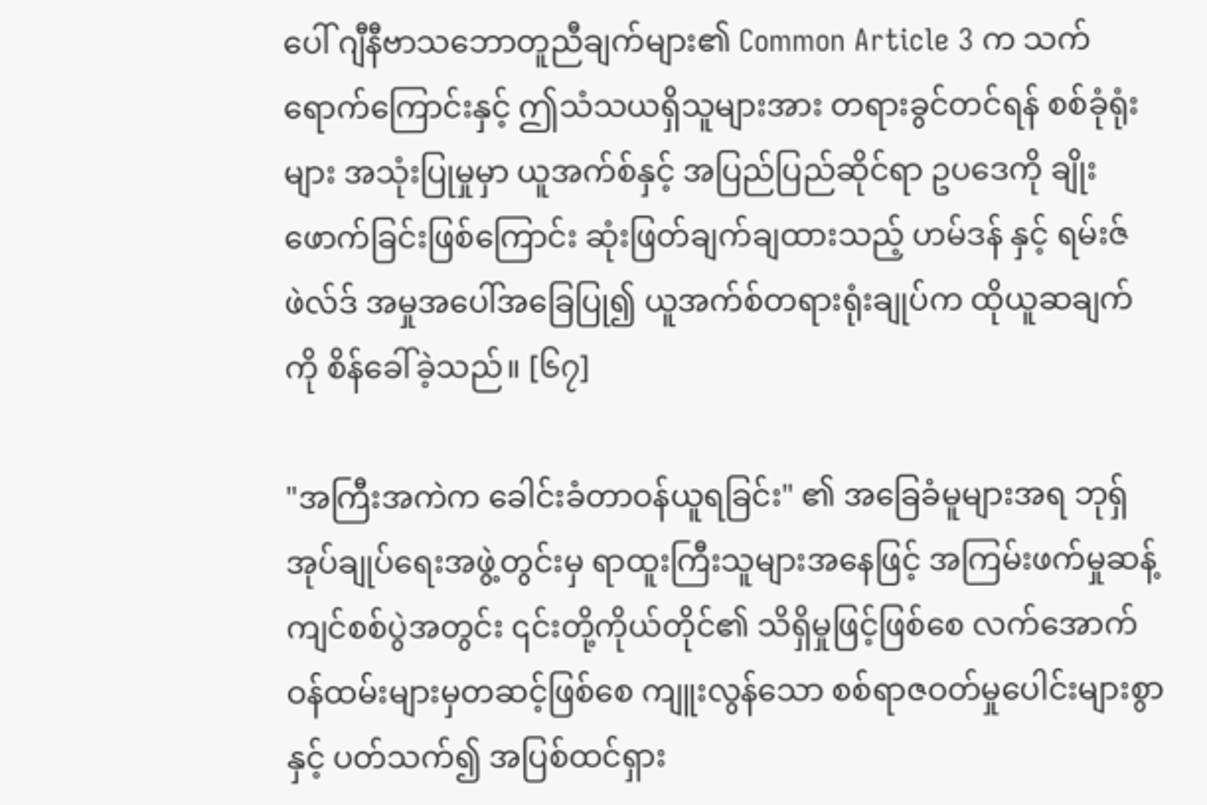ပေါ် ဂျီနီဗာသဘောတူညီချက်များ၏ Common Article 3 က သက်ရောက်ကြောင်းနှင့် ဤသံသယရှိသူများအား တရားခွင်တင်ရန် စစ်ခုံရုံးများ အသုံးပြုမှုမှာ ယူအက်စ်နှင့် အပြည်ပြည်ဆိုင်ရာ ဥပဒေကို ချိုးဖောက်ခြင်းဖြစ်ကြောင်း ဆုံးဖြတ်ချက်ချထားသည့် ဟမ်ဒန် နှင့် ရမ်းဇ်ဖဲလ်ဒ် အမှုအပေါ်အခြေပြု၍ ယူအက်စ်တရားရုံးချုပ်က ထိုယူဆချက်ကို စိန်ခေါ်ခဲ့သည်။ [၆၇]

"အကြီးအကဲက ခေါင်းခံတာဝန်ယူရခြင်း" ၏ အခြေခံမူများအရ ဘုရှ်အုပ်ချုပ်ရေးအဖွဲ့တွင်းမှ ရာထူးကြီးသူများအနေဖြင့် အကြမ်းဖက်မှုဆန့်ကျင်စစ်ပွဲအတွင်း ၎င်းတို့ကိုယ်တိုင်၏ သိရှိမှုဖြင့်ဖြစ်စေ လက်အောက်ဝန်ထမ်းများမှတဆင့်ဖြစ်စေ ကျူးလွန်သော စစ်ရာဇဝတ်မှုပေါင်းများစွာနှင့် ပတ်သက်၍ အပြစ်ထင်ရှား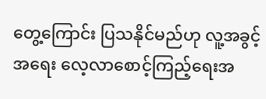တွေ့ကြောင်း ပြသနိုင်မည်ဟု လူ့အခွင့်အရေး လေ့လာစောင့်ကြည့်ရေးအ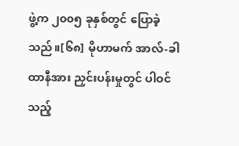ဖွဲ့က ၂၀၀၅ ခုနှစ်တွင် ပြောခဲ့သည်။[၆၈] မိုဟာမက် အာလ်-ခါထာနီအား ညှင်းပန်းမှုတွင် ပါဝင်သည့်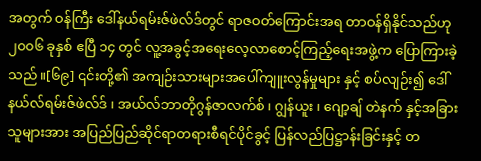အတွက် ဝန်ကြီး ဒေါ်နယ်ရမ်းဇ်ဖဲလ်ဒ်တွင် ရာဇဝတ်ကြောင်းအရ တာဝန်ရှိနိုင်သည်ဟု ၂၀၀၆ ခုနှစ် ဧပြီ ၁၄ တွင် လူ့အခွင့်အရေးလေ့လာစောင့်ကြည့်ရေးအဖွဲ့က ပြောကြားခဲ့သည်။[၆၉] ၎င်းတို့၏ အကျဉ်းသားများအပေါ်ကျူးလွန်မှုများ နှင့် စပ်လျဉ်း၍ ဒေါ်နယ်လ်ရမ်းဇ်ဖဲလ်ဒ် ၊ အယ်လ်ဘာတိုဂွန်ဇာလက်စ် ၊ ဂျွန်ယူး ၊ ဂျော့ချ် တဲနက် နှင့်အခြားသူများအား အပြည်ပြည်ဆိုင်ရာတရားစီရင်ပိုင်ခွင့် ပြန်လည်ပြဋ္ဌာန်းခြင်းနှင့် တ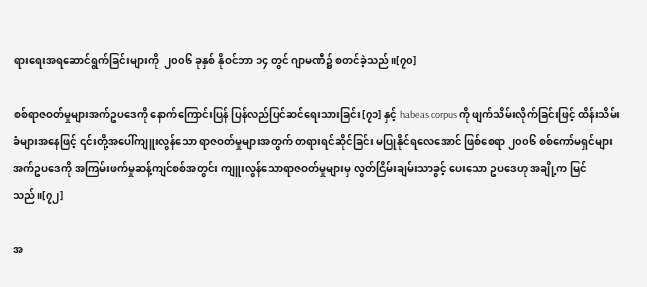ရားရေးအရဆောင်ရွက်ခြင်းများကို  ၂၀၀၆ ခုနှစ် နိုဝင်ဘာ ၁၄ တွင် ဂျာမဏီ၌ စတင်ခဲ့သည်။[၇၀]

စစ်ရာဇဝတ်မှုများအက်ဥပဒေကို နောက်ကြောင်းပြန် ပြန်လည်ပြင်ဆင်ရေးသားခြင်း[၇၁] နှင့် habeas corpus ကို ဖျက်သိမ်းလိုက်ခြင်းဖြင့် ထိန်းသိမ်းခံများအနေဖြင့် ၎င်းတို့အပေါ်ကျူးလွန်သော ရာဇဝတ်မှုများအတွက် တရားရင်ဆိုင်ခြင်း မပြုနိုင်ရလေအောင် ဖြစ်စေရာ ၂၀၀၆ စစ်ကော်မရှင်များအက်ဥပဒေကို အကြမ်းဖက်မှုဆန့်ကျင်စစ်အတွင်း ကျူးလွန်သောရာဇဝတ်မှုများမှ လွတ်ငြိမ်းချမ်းသာခွင့် ပေးသော ဥပဒေဟု အချို့က မြင်သည်။[၇၂]

အ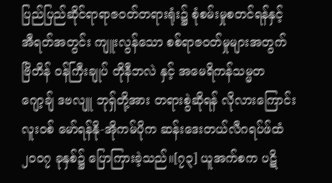ပြည်ပြည်ဆိုင်ရာရာဇဝတ်တရားရုံး၌ စုံစမ်းမှုစတင်ရန်နှင့် အီရတ်အတွင်း ကျူးလွန်သော စစ်ရာဇဝတ်မှုများအတွက် ဗြိတိန် ဝန်ကြီးချုပ် တိုနီဘလဲ နှင့် အမေရိကန်သမ္မတ ဂျော့ချ် ဒဗလျူ ဘုရှ်တို့အား တရားစွဲဆိုရန် လိုလားကြောင်း လူးဝစ် မော်ရန်နို-အိုကမ်ပိုက ဆန်းဒေးတယ်လီဂရပ်ဖ်ထံ ၂၀၀၇ ခုနှစ်၌ ပြောကြားခဲ့သည်။[၇၃] ယူအက်စက ပဋိ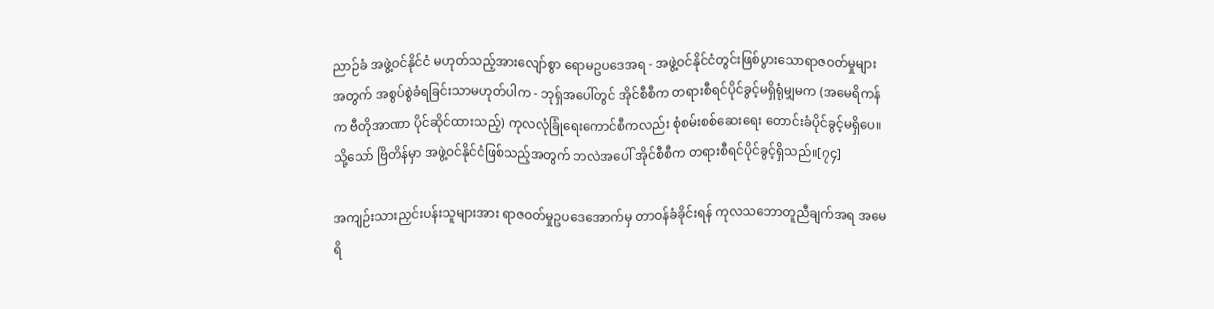ညာဉ်ခံ အဖွဲ့ဝင်နိုင်ငံ မဟုတ်သည့်အားလျော်စွာ ရောမဥပဒေအရ - အဖွဲ့ဝင်နိုင်ငံတွင်းဖြစ်ပွားသောရာဇဝတ်မှုများအတွက် အစွပ်စွဲခံရခြင်းသာမဟုတ်ပါက - ဘုရှ်အပေါ်တွင် အိုင်စီစီက တရားစီရင်ပိုင်ခွင့်မရှိရုံမျှမက (အမေရိကန်က ဗီတိုအာဏာ ပိုင်ဆိုင်ထားသည့်) ကုလလုံခြုံရေးကောင်စီကလည်း စုံစမ်းစစ်ဆေးရေး တောင်းခံပိုင်ခွင့်မရှိပေ။ သို့သော် ဗြိတိန်မှာ အဖွဲ့ဝင်နိုင်ငံဖြစ်သည့်အတွက် ဘလဲအပေါ် အိုင်စီစီက တရားစီရင်ပိုင်ခွင့်ရှိသည်။[၇၄]

အကျဉ်းသားညှင်းပန်းသူများအား ရာဇဝတ်မှုဥပဒေအောက်မှ တာဝန်ခံခိုင်းရန် ကုလသဘောတူညီချက်အရ အမေရိ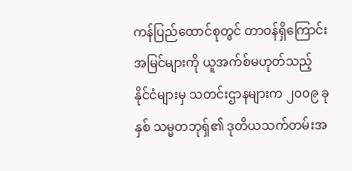ကန်ပြည်ထောင်စုတွင် တာဝန်ရှိကြောင်း အမြင်များကို ယူအက်စ်မဟုတ်သည့် နိုင်ငံများမှ သတင်းဌာနများက ၂၀၀၉ ခုနှစ် သမ္မတဘုရှ်၏ ဒုတိယသက်တမ်းအ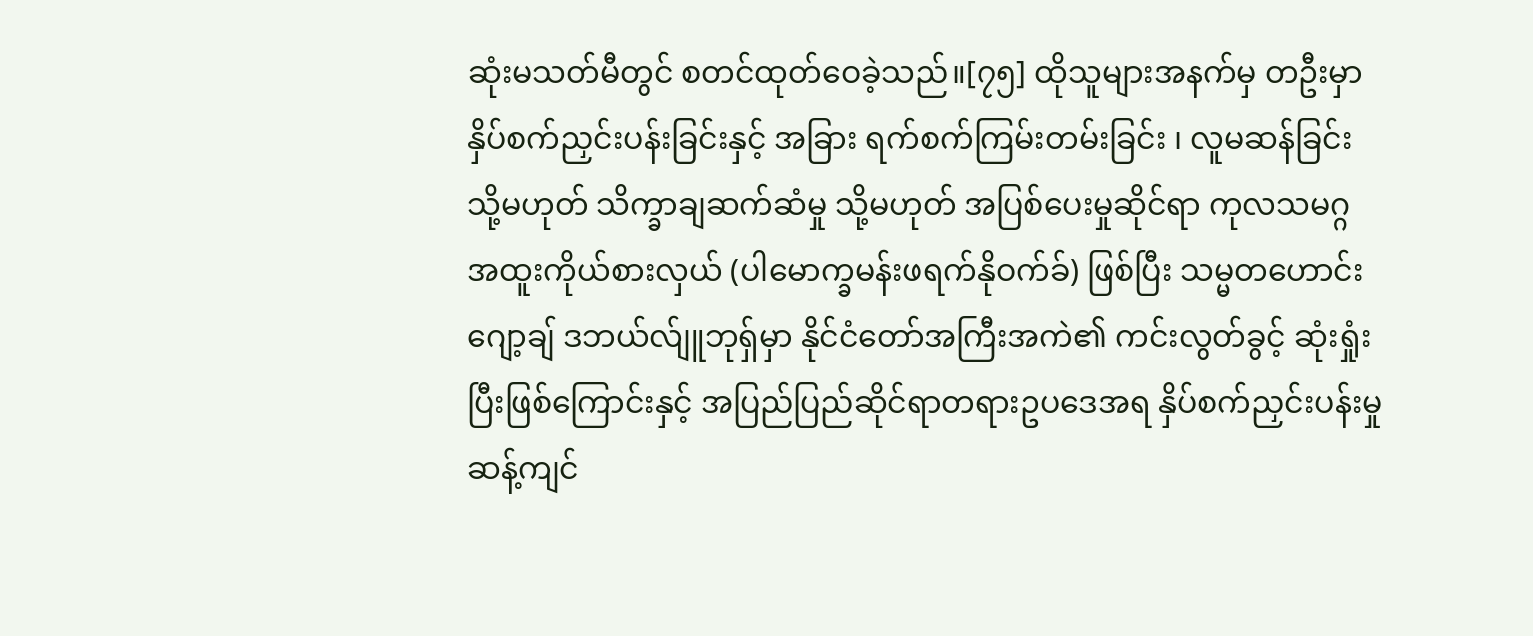ဆုံးမသတ်မီတွင် စတင်ထုတ်ဝေခဲ့သည်။[၇၅] ထိုသူများအနက်မှ တဦးမှာ နှိပ်စက်ညှင်းပန်းခြင်းနှင့် အခြား ရက်စက်ကြမ်းတမ်းခြင်း ၊ လူမဆန်ခြင်း သို့မဟုတ် သိက္ခာချဆက်ဆံမှု သို့မဟုတ် အပြစ်ပေးမှုဆိုင်ရာ ကုလသမဂ္ဂ အထူးကိုယ်စားလှယ် (ပါမောက္ခမန်းဖရက်နိုဝက်ခ်) ဖြစ်ပြီး သမ္မတဟောင်း ဂျော့ချ် ဒဘယ်လ်ျူဘုရှ်မှာ နိုင်ငံတော်အကြီးအကဲ၏ ကင်းလွတ်ခွင့် ဆုံးရှုံးပြီးဖြစ်ကြောင်းနှင့် အပြည်ပြည်ဆိုင်ရာတရားဥပဒေအရ နှိပ်စက်ညှင်းပန်းမှုဆန့်ကျင်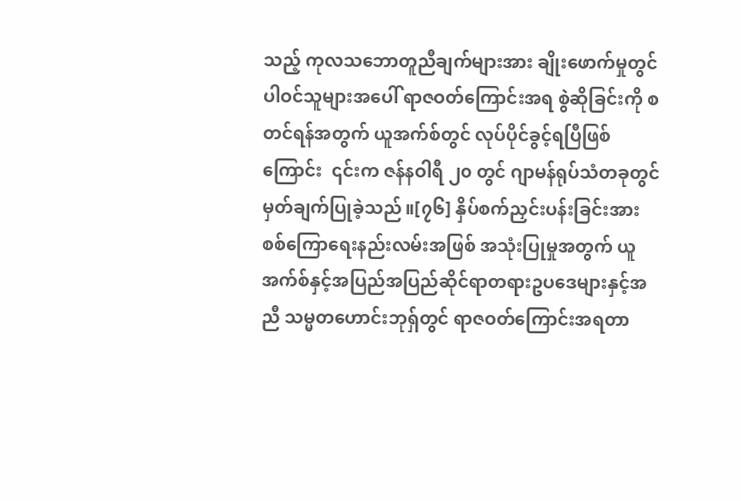သည့် ကုလသဘောတူညီချက်များအား ချိုးဖောက်မှုတွင် ပါဝင်သူများအပေါ် ရာဇဝတ်ကြောင်းအရ စွဲဆိုခြင်းကို စတင်ရန်အတွက် ယူအက်စ်တွင် လုပ်ပိုင်ခွင့်ရပြီဖြစ်ကြောင်း  ၎င်းက ဇန်နဝါရီ ၂၀ တွင် ဂျာမန်ရုပ်သံတခုတွင် မှတ်ချက်ပြုခဲ့သည်။[၇၆] နှိပ်စက်ညှင်းပန်းခြင်းအား စစ်ကြောရေးနည်းလမ်းအဖြစ် အသုံးပြုမှုအတွက် ယူအက်စ်နှင့်အပြည်အပြည်ဆိုင်ရာတရားဥပဒေများနှင့်အညီ သမ္မတဟောင်းဘုရှ်တွင် ရာဇဝတ်ကြောင်းအရတာ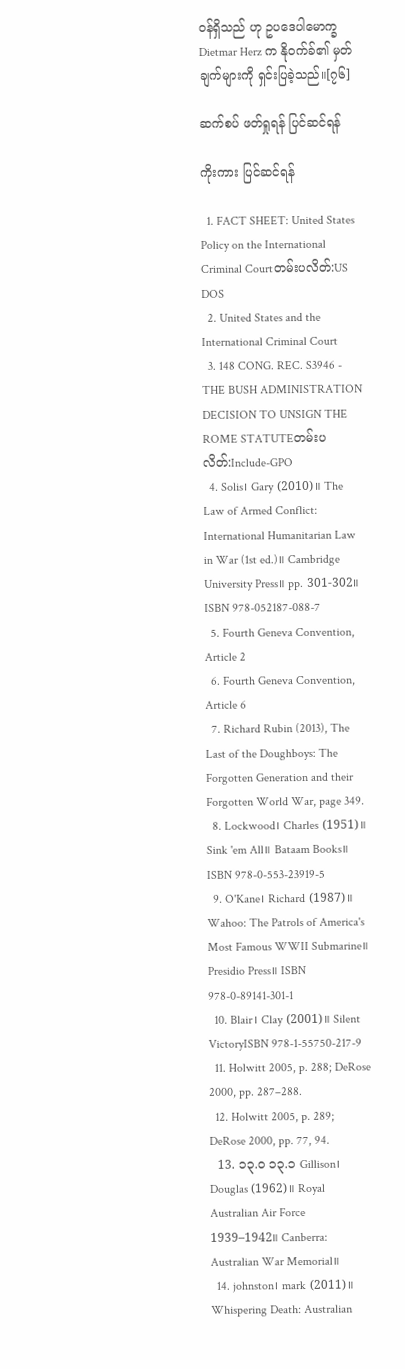ဝန်ရှိသည် ဟု ဥပဒေပါမောက္ခ Dietmar Herz က နိုဝက်ခ်၏ မှတ်ချက်များကို ရှင်းပြခဲ့သည်။[၇၆]

ဆက်စပ် ဖတ်ရှုရန် ပြင်ဆင်ရန်

ကိုးကား ပြင်ဆင်ရန်

  1. FACT SHEET: United States Policy on the International Criminal Courtတမ်းပလိတ်:US DOS
  2. United States and the International Criminal Court
  3. 148 CONG. REC. S3946 - THE BUSH ADMINISTRATION DECISION TO UNSIGN THE ROME STATUTEတမ်းပလိတ်:Include-GPO
  4. Solis၊ Gary (2010)။ The Law of Armed Conflict: International Humanitarian Law in War (1st ed.)။ Cambridge University Press။ pp. 301-302။ ISBN 978-052187-088-7
  5. Fourth Geneva Convention, Article 2
  6. Fourth Geneva Convention, Article 6
  7. Richard Rubin (2013), The Last of the Doughboys: The Forgotten Generation and their Forgotten World War, page 349.
  8. Lockwood၊ Charles (1951)။ Sink 'em All။ Bataam Books။ ISBN 978-0-553-23919-5
  9. O'Kane၊ Richard (1987)။ Wahoo: The Patrols of America's Most Famous WWII Submarine။ Presidio Press။ ISBN 978-0-89141-301-1
  10. Blair၊ Clay (2001)။ Silent VictoryISBN 978-1-55750-217-9
  11. Holwitt 2005, p. 288; DeRose 2000, pp. 287–288.
  12. Holwitt 2005, p. 289; DeRose 2000, pp. 77, 94.
  13. ၁၃.၀ ၁၃.၁ Gillison၊ Douglas (1962)။ Royal Australian Air Force 1939–1942။ Canberra: Australian War Memorial။
  14. johnston၊ mark (2011)။ Whispering Death: Australian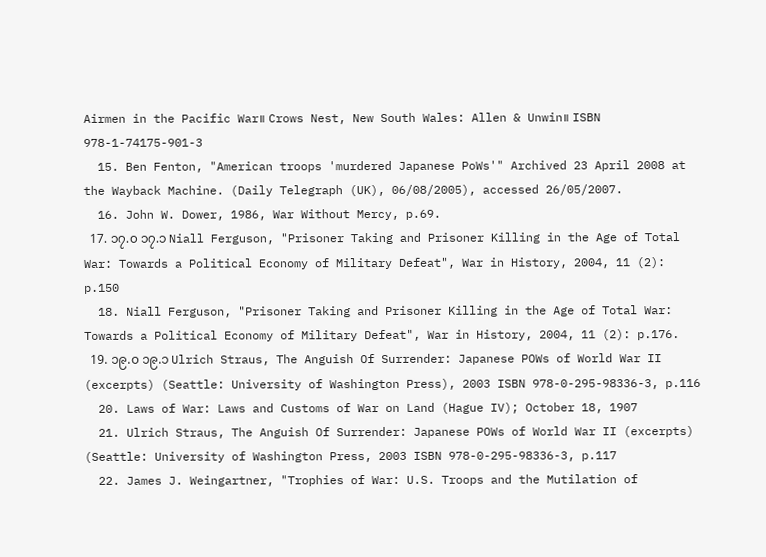Airmen in the Pacific War။ Crows Nest, New South Wales: Allen & Unwin။ ISBN 978-1-74175-901-3
  15. Ben Fenton, "American troops 'murdered Japanese PoWs'" Archived 23 April 2008 at the Wayback Machine. (Daily Telegraph (UK), 06/08/2005), accessed 26/05/2007.
  16. John W. Dower, 1986, War Without Mercy, p.69.
  17. ၁၇.၀ ၁၇.၁ Niall Ferguson, "Prisoner Taking and Prisoner Killing in the Age of Total War: Towards a Political Economy of Military Defeat", War in History, 2004, 11 (2): p.150
  18. Niall Ferguson, "Prisoner Taking and Prisoner Killing in the Age of Total War: Towards a Political Economy of Military Defeat", War in History, 2004, 11 (2): p.176.
  19. ၁၉.၀ ၁၉.၁ Ulrich Straus, The Anguish Of Surrender: Japanese POWs of World War II (excerpts) (Seattle: University of Washington Press), 2003 ISBN 978-0-295-98336-3, p.116
  20. Laws of War: Laws and Customs of War on Land (Hague IV); October 18, 1907
  21. Ulrich Straus, The Anguish Of Surrender: Japanese POWs of World War II (excerpts) (Seattle: University of Washington Press, 2003 ISBN 978-0-295-98336-3, p.117
  22. James J. Weingartner, "Trophies of War: U.S. Troops and the Mutilation of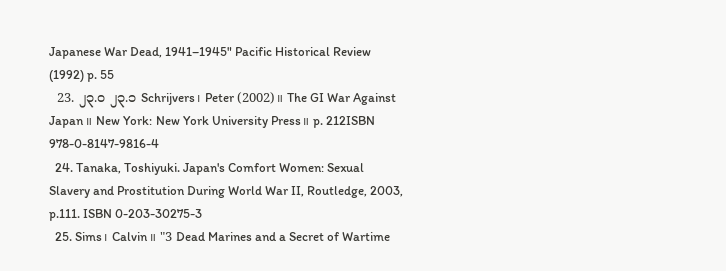Japanese War Dead, 1941–1945" Pacific Historical Review (1992) p. 55
  23. ၂၃.၀ ၂၃.၁ Schrijvers၊ Peter (2002)။ The GI War Against Japan။ New York: New York University Press။ p. 212ISBN 978-0-8147-9816-4
  24. Tanaka, Toshiyuki. Japan's Comfort Women: Sexual Slavery and Prostitution During World War II, Routledge, 2003, p.111. ISBN 0-203-30275-3
  25. Sims၊ Calvin။ "3 Dead Marines and a Secret of Wartime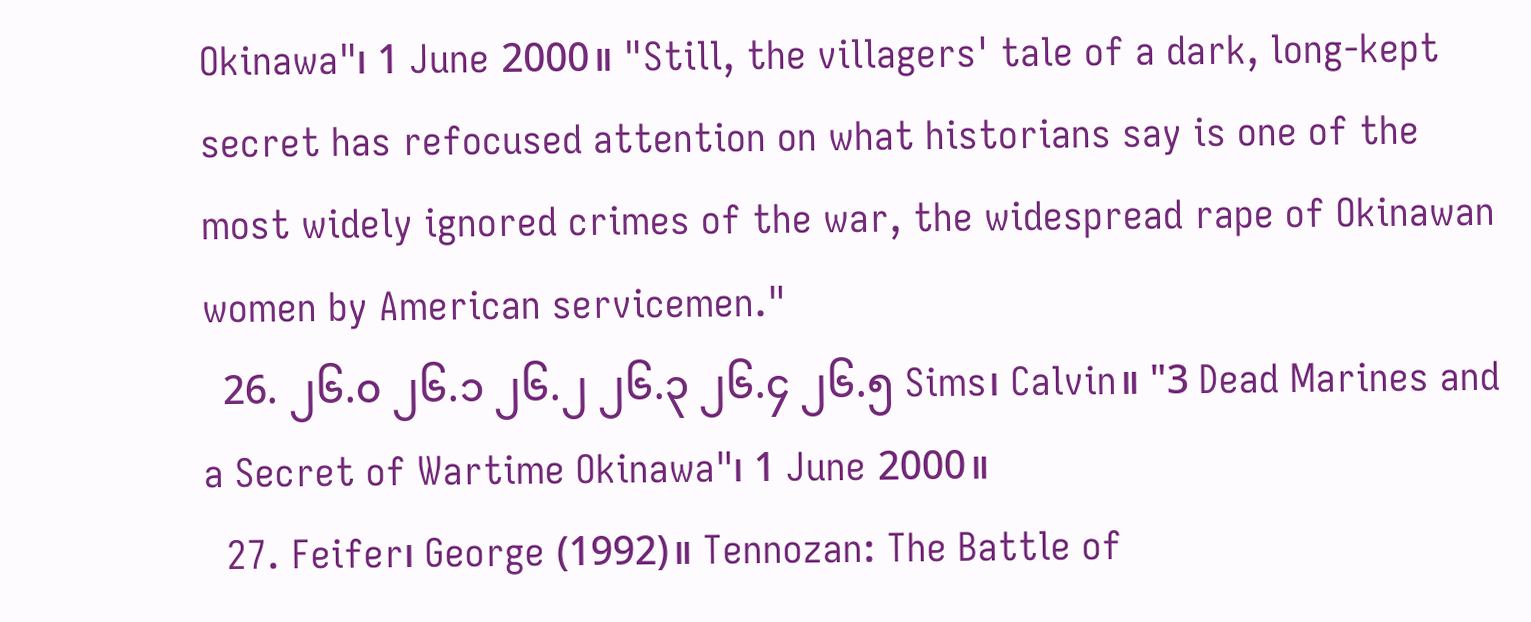Okinawa"၊ 1 June 2000။ "Still, the villagers' tale of a dark, long-kept secret has refocused attention on what historians say is one of the most widely ignored crimes of the war, the widespread rape of Okinawan women by American servicemen."
  26. ၂၆.၀ ၂၆.၁ ၂၆.၂ ၂၆.၃ ၂၆.၄ ၂၆.၅ Sims၊ Calvin။ "3 Dead Marines and a Secret of Wartime Okinawa"၊ 1 June 2000။
  27. Feifer၊ George (1992)။ Tennozan: The Battle of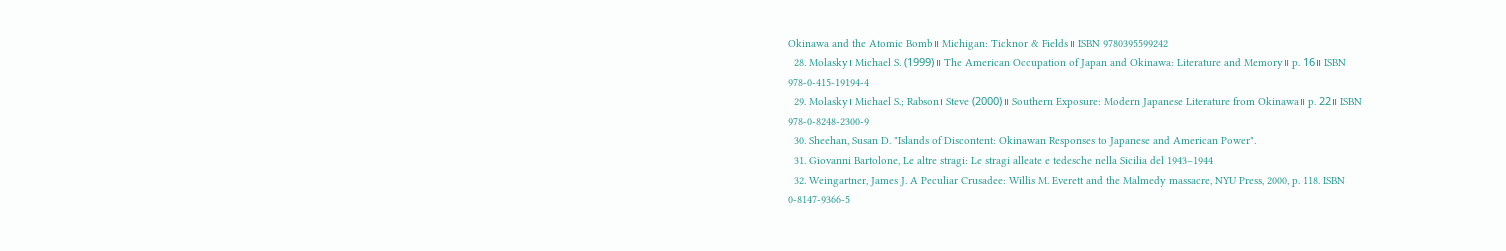Okinawa and the Atomic Bomb။ Michigan: Ticknor & Fields။ ISBN 9780395599242
  28. Molasky၊ Michael S. (1999)။ The American Occupation of Japan and Okinawa: Literature and Memory။ p. 16။ ISBN 978-0-415-19194-4
  29. Molasky၊ Michael S.; Rabson၊ Steve (2000)။ Southern Exposure: Modern Japanese Literature from Okinawa။ p. 22။ ISBN 978-0-8248-2300-9
  30. Sheehan, Susan D. "Islands of Discontent: Okinawan Responses to Japanese and American Power".
  31. Giovanni Bartolone, Le altre stragi: Le stragi alleate e tedesche nella Sicilia del 1943–1944
  32. Weingartner, James J. A Peculiar Crusadee: Willis M. Everett and the Malmedy massacre, NYU Press, 2000, p. 118. ISBN 0-8147-9366-5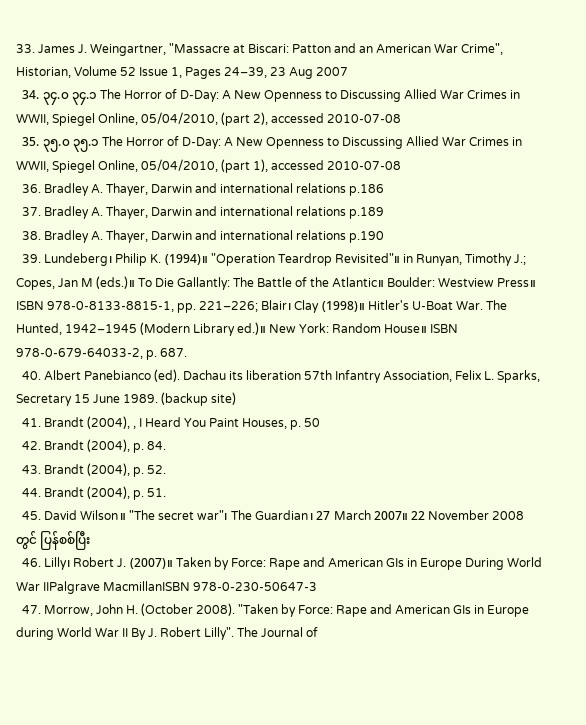33. James J. Weingartner, "Massacre at Biscari: Patton and an American War Crime", Historian, Volume 52 Issue 1, Pages 24–39, 23 Aug 2007
  34. ၃၄.၀ ၃၄.၁ The Horror of D-Day: A New Openness to Discussing Allied War Crimes in WWII, Spiegel Online, 05/04/2010, (part 2), accessed 2010-07-08
  35. ၃၅.၀ ၃၅.၁ The Horror of D-Day: A New Openness to Discussing Allied War Crimes in WWII, Spiegel Online, 05/04/2010, (part 1), accessed 2010-07-08
  36. Bradley A. Thayer, Darwin and international relations p.186
  37. Bradley A. Thayer, Darwin and international relations p.189
  38. Bradley A. Thayer, Darwin and international relations p.190
  39. Lundeberg၊ Philip K. (1994)။ "Operation Teardrop Revisited"။ in Runyan, Timothy J.; Copes, Jan M (eds.)။ To Die Gallantly: The Battle of the Atlantic။ Boulder: Westview Press။ ISBN 978-0-8133-8815-1, pp. 221–226; Blair၊ Clay (1998)။ Hitler's U-Boat War. The Hunted, 1942–1945 (Modern Library ed.)။ New York: Random House။ ISBN 978-0-679-64033-2, p. 687.
  40. Albert Panebianco (ed). Dachau its liberation 57th Infantry Association, Felix L. Sparks, Secretary 15 June 1989. (backup site)
  41. Brandt (2004), , I Heard You Paint Houses, p. 50
  42. Brandt (2004), p. 84.
  43. Brandt (2004), p. 52.
  44. Brandt (2004), p. 51.
  45. David Wilson။ "The secret war"၊ The Guardian၊ 27 March 2007။ 22 November 2008 တွင် ပြန်စစ်ပြီး
  46. Lilly၊ Robert J. (2007)။ Taken by Force: Rape and American GIs in Europe During World War IIPalgrave MacmillanISBN 978-0-230-50647-3
  47. Morrow, John H. (October 2008). "Taken by Force: Rape and American GIs in Europe during World War II By J. Robert Lilly". The Journal of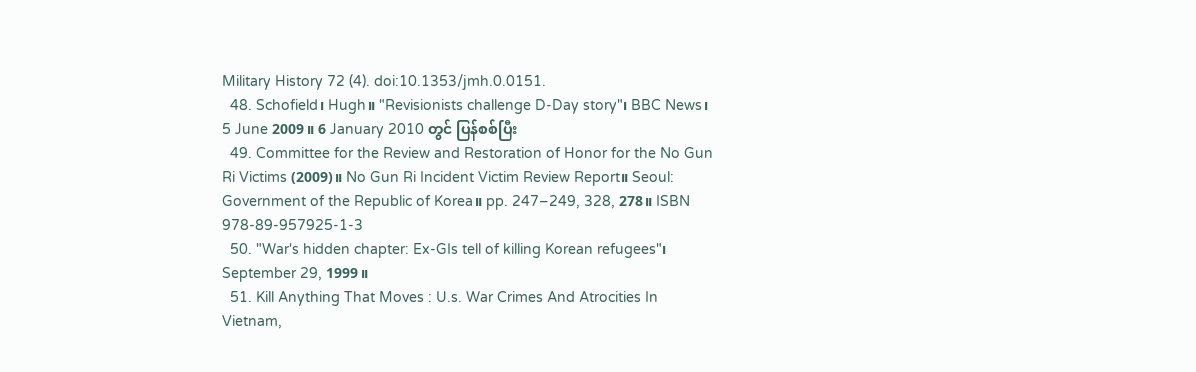Military History 72 (4). doi:10.1353/jmh.0.0151.
  48. Schofield၊ Hugh။ "Revisionists challenge D-Day story"၊ BBC News၊ 5 June 2009။ 6 January 2010 တွင် ပြန်စစ်ပြီး
  49. Committee for the Review and Restoration of Honor for the No Gun Ri Victims (2009)။ No Gun Ri Incident Victim Review Report။ Seoul: Government of the Republic of Korea။ pp. 247–249, 328, 278။ ISBN 978-89-957925-1-3
  50. "War's hidden chapter: Ex-GIs tell of killing Korean refugees"၊ September 29, 1999။
  51. Kill Anything That Moves : U.s. War Crimes And Atrocities In Vietnam,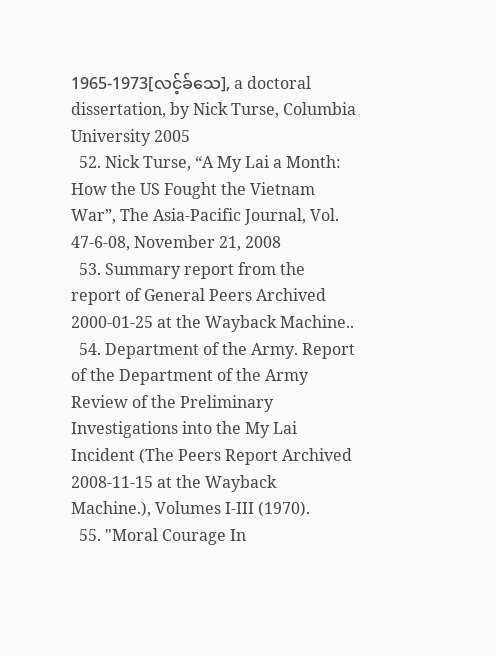1965-1973[လင့်ခ်သေ], a doctoral dissertation, by Nick Turse, Columbia University 2005
  52. Nick Turse, “A My Lai a Month: How the US Fought the Vietnam War”, The Asia-Pacific Journal, Vol. 47-6-08, November 21, 2008
  53. Summary report from the report of General Peers Archived 2000-01-25 at the Wayback Machine..
  54. Department of the Army. Report of the Department of the Army Review of the Preliminary Investigations into the My Lai Incident (The Peers Report Archived 2008-11-15 at the Wayback Machine.), Volumes I-III (1970).
  55. "Moral Courage In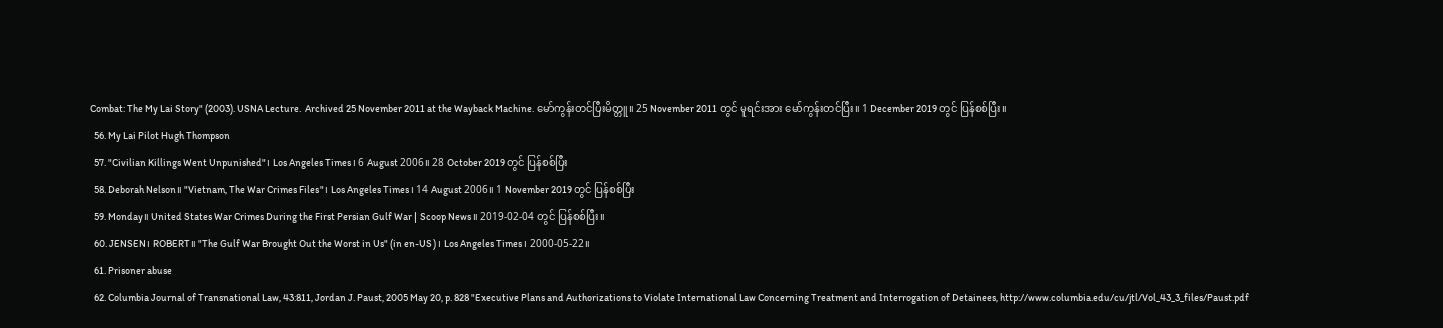Combat: The My Lai Story" (2003). USNA Lecture.  Archived 25 November 2011 at the Wayback Machine. မော်ကွန်းတင်ပြီးမိတ္တူ။ 25 November 2011 တွင် မူရင်းအား မော်ကွန်းတင်ပြီး။ 1 December 2019 တွင် ပြန်စစ်ပြီး။
  56. My Lai Pilot Hugh Thompson
  57. "Civilian Killings Went Unpunished"၊ Los Angeles Times၊ 6 August 2006။ 28 October 2019 တွင် ပြန်စစ်ပြီး
  58. Deborah Nelson။ "Vietnam, The War Crimes Files"၊ Los Angeles Times၊ 14 August 2006။ 1 November 2019 တွင် ပြန်စစ်ပြီး
  59. Monday။ United States War Crimes During the First Persian Gulf War | Scoop News။ 2019-02-04 တွင် ပြန်စစ်ပြီး။
  60. JENSEN၊ ROBERT။ "The Gulf War Brought Out the Worst in Us" (in en-US)၊ Los Angeles Times၊ 2000-05-22။
  61. Prisoner abuse
  62. Columbia Journal of Transnational Law, 43:811, Jordan J. Paust, 2005 May 20, p. 828 "Executive Plans and Authorizations to Violate International Law Concerning Treatment and Interrogation of Detainees, http://www.columbia.edu/cu/jtl/Vol_43_3_files/Paust.pdf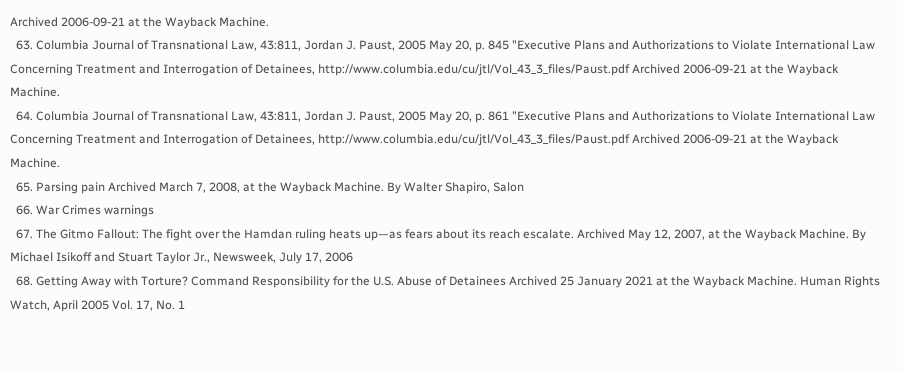Archived 2006-09-21 at the Wayback Machine.
  63. Columbia Journal of Transnational Law, 43:811, Jordan J. Paust, 2005 May 20, p. 845 "Executive Plans and Authorizations to Violate International Law Concerning Treatment and Interrogation of Detainees, http://www.columbia.edu/cu/jtl/Vol_43_3_files/Paust.pdf Archived 2006-09-21 at the Wayback Machine.
  64. Columbia Journal of Transnational Law, 43:811, Jordan J. Paust, 2005 May 20, p. 861 "Executive Plans and Authorizations to Violate International Law Concerning Treatment and Interrogation of Detainees, http://www.columbia.edu/cu/jtl/Vol_43_3_files/Paust.pdf Archived 2006-09-21 at the Wayback Machine.
  65. Parsing pain Archived March 7, 2008, at the Wayback Machine. By Walter Shapiro, Salon
  66. War Crimes warnings
  67. The Gitmo Fallout: The fight over the Hamdan ruling heats up—as fears about its reach escalate. Archived May 12, 2007, at the Wayback Machine. By Michael Isikoff and Stuart Taylor Jr., Newsweek, July 17, 2006
  68. Getting Away with Torture? Command Responsibility for the U.S. Abuse of Detainees Archived 25 January 2021 at the Wayback Machine. Human Rights Watch, April 2005 Vol. 17, No. 1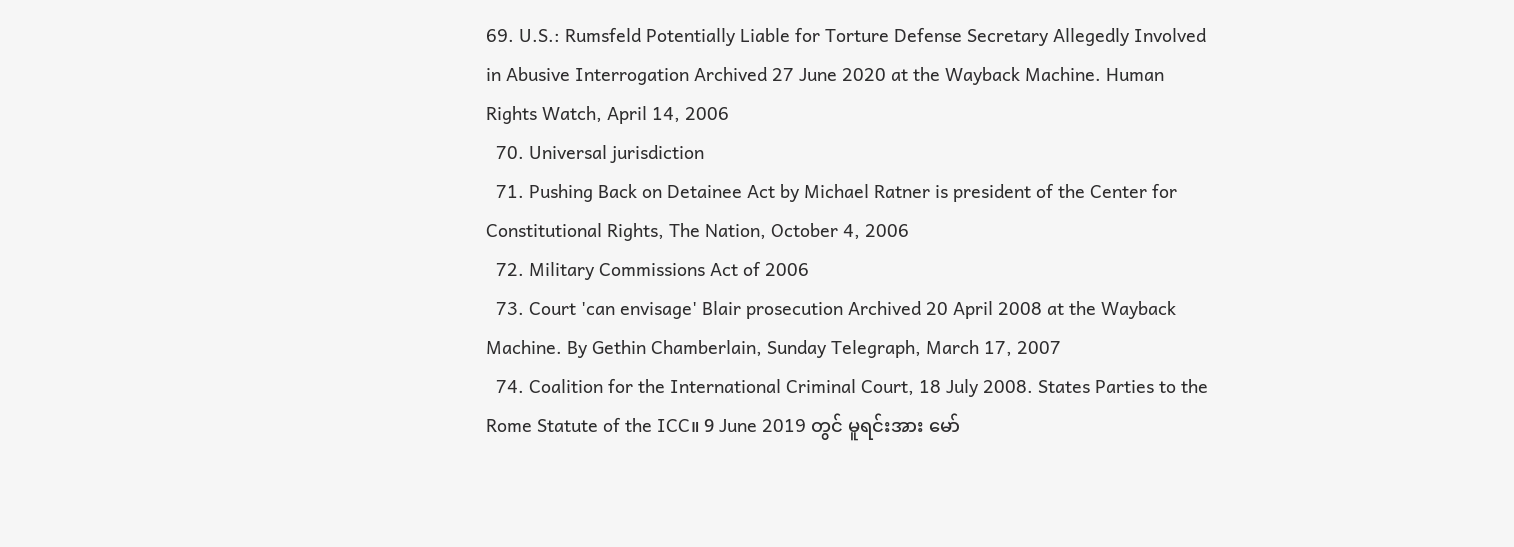69. U.S.: Rumsfeld Potentially Liable for Torture Defense Secretary Allegedly Involved in Abusive Interrogation Archived 27 June 2020 at the Wayback Machine. Human Rights Watch, April 14, 2006
  70. Universal jurisdiction
  71. Pushing Back on Detainee Act by Michael Ratner is president of the Center for Constitutional Rights, The Nation, October 4, 2006
  72. Military Commissions Act of 2006
  73. Court 'can envisage' Blair prosecution Archived 20 April 2008 at the Wayback Machine. By Gethin Chamberlain, Sunday Telegraph, March 17, 2007
  74. Coalition for the International Criminal Court, 18 July 2008. States Parties to the Rome Statute of the ICC။ 9 June 2019 တွင် မူရင်းအား မော်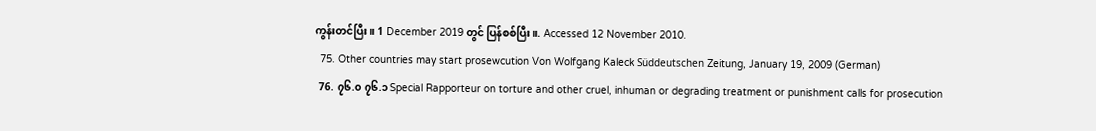ကွန်းတင်ပြီး။ 1 December 2019 တွင် ပြန်စစ်ပြီး။. Accessed 12 November 2010.
  75. Other countries may start prosewcution Von Wolfgang Kaleck Süddeutschen Zeitung, January 19, 2009 (German)
  76. ၇၆.၀ ၇၆.၁ Special Rapporteur on torture and other cruel, inhuman or degrading treatment or punishment calls for prosecution